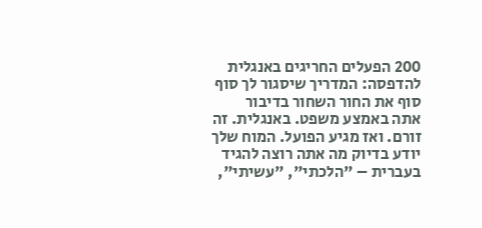200 הפעלים החריגים באנגלית להדפסה: המדריך שיסגור לך סוף סוף את החור השחור בדיבור
אתה באמצע משפט. באנגלית. זה זורם. ואז מגיע הפועל. המוח שלך יודע בדיוק מה אתה רוצה להגיד בעברית – "הלכתי", "עשיתי",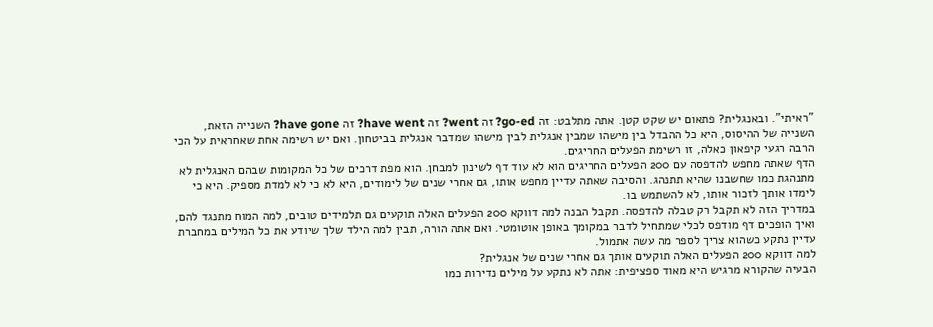"ראיתי". ובאנגלית? פתאום יש שקט קטן. אתה מתלבט: זה go-ed? זה went? זה have went? זה have gone? השנייה הזאת, השנייה של ההיסוס, היא כל ההבדל בין מישהו שמבין אנגלית לבין מישהו שמדבר אנגלית בביטחון. ואם יש רשימה אחת שאחראית על הכי הרבה רגעי קיפאון כאלה, זו רשימת הפעלים החריגים.
הדף שאתה מחפש להדפסה עם 200 הפעלים החריגים הוא לא עוד דף לשינון למבחן. הוא מפת דרכים של כל המקומות שבהם האנגלית לא מתנהגת כמו שחשבנו שהיא תתנהג. והסיבה שאתה עדיין מחפש אותו, גם אחרי שנים של לימודים, היא לא כי לא למדת מספיק. היא כי לימדו אותך לזכור אותו, לא להשתמש בו.
במדריך הזה לא תקבל רק טבלה להדפסה. תקבל הבנה למה דווקא 200 הפעלים האלה תוקעים גם תלמידים טובים, למה המוח מתנגד להם, ואיך הופכים דף מודפס לכלי שמתחיל לדבר במקומך באופן אוטומטי. ואם אתה הורה, תבין למה הילד שלך שיודע את כל המילים במחברת עדיין נתקע כשהוא צריך לספר מה עשה אתמול.
למה דווקא 200 הפעלים האלה תוקעים אותך גם אחרי שנים של אנגלית?
הבעיה שהקורא מרגיש היא מאוד ספציפית: אתה לא נתקע על מילים נדירות כמו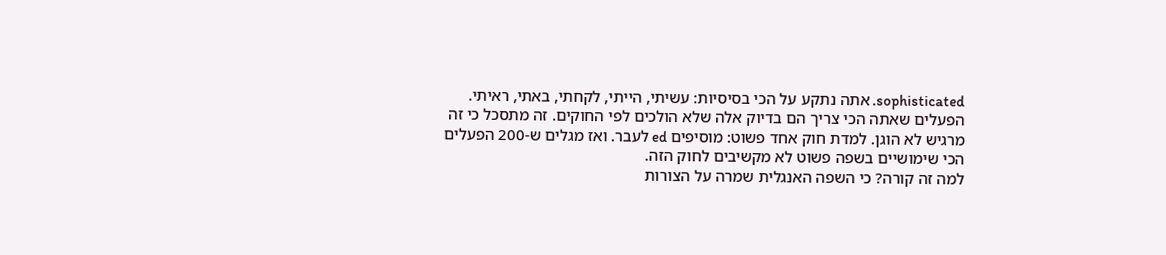sophisticated. אתה נתקע על הכי בסיסיות: עשיתי, הייתי, לקחתי, באתי, ראיתי. הפעלים שאתה הכי צריך הם בדיוק אלה שלא הולכים לפי החוקים. זה מתסכל כי זה מרגיש לא הוגן. למדת חוק אחד פשוט: מוסיפים ed לעבר. ואז מגלים ש-200 הפעלים הכי שימושיים בשפה פשוט לא מקשיבים לחוק הזה.
למה זה קורה? כי השפה האנגלית שמרה על הצורות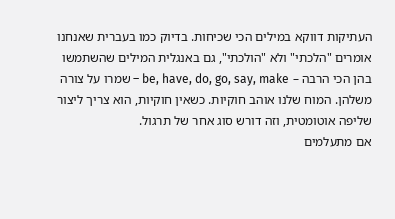העתיקות דווקא במילים הכי שכיחות. בדיוק כמו בעברית שאנחנו אומרים "הלכתי" ולא "הולכתי", גם באנגלית המילים שהשתמשו בהן הכי הרבה – be, have, do, go, say, make – שמרו על צורה משלהן. המוח שלנו אוהב חוקיות. כשאין חוקיות, הוא צריך ליצור שליפה אוטומטית, וזה דורש סוג אחר של תרגול.
אם מתעלמים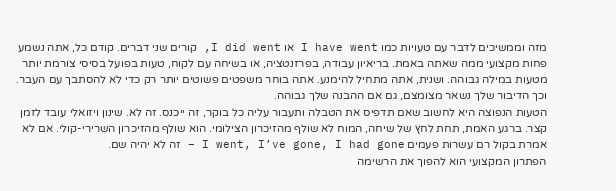מזה וממשיכים לדבר עם טעויות כמו I have went או I did went, קורים שני דברים. קודם כל, אתה נשמע פחות מקצועי ממה שאתה באמת. בריאיון עבודה, בפרזנטציה, או בשיחה עם לקוח, טעות בפועל בסיסי צורמת יותר מטעות במילה גבוהה. ושנית, אתה מתחיל להימנע. אתה בוחר משפטים פשוטים יותר רק כדי לא להסתבך עם העבר. וכך הדיבור שלך נשאר מצומצם, גם אם ההבנה שלך גבוהה.
הטעות הנפוצה היא לחשוב שאם תדפיס את הטבלה ותעבור עליה כל בוקר, זה ייכנס. זה לא. שינון ויזואלי עובד לזמן קצר. ברגע האמת, תחת לחץ של שיחה, המוח לא שולף מהזיכרון הצילומי. הוא שולף מהזיכרון השרירי-קולי. אם לא אמרת בקול רם עשרות פעמים I went, I’ve gone, I had gone – זה לא יהיה שם.
הפתרון המקצועי הוא להפוך את הרשימה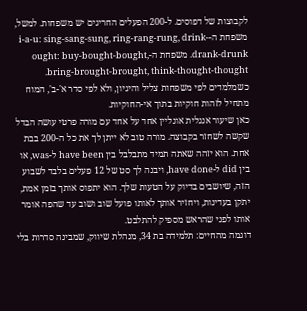לקבוצות של דפוסים. ל-200 הפעלים החריגים יש משפחות. למשל, משפחת ה-i-a-u: sing-sang-sung, ring-rang-rung, drink-drank-drunk. משפחת ה-ought: buy-bought-bought, bring-brought-brought, think-thought-thought. כשמלמדים לפי משפחות צליל והיגיון, ולא לפי סדר א'-ב', המוח מתחיל לזהות חוקיות בתוך אי-החוקיות.
כאן שיעור אנגלית אונליין אחד על אחד עם מורה פרטי עושה הבדל שקשה לשחזר בקבוצה. מורה טוב לא ייתן לך את כל ה-200 בבת אחת. הוא יזהה שאתה תמיד מתבלבל בין have been ל-was, או בין did ל-have done, ויבנה לך סט של 12 פעלים בלבד לשבוע הזה, שיושבים בדיוק על הטעות שלך. הוא יתפוס אותך בזמן אמת, יתקן בעדינות, ויחזיר אותך לאותו פועל שוב ושוב עד שהפה אומר אותו לפני שהראש מספיק להתלבט.
דוגמה מהחיים: תלמידה בת 34, מנהלת שיווק, שמבינה סדרות בלי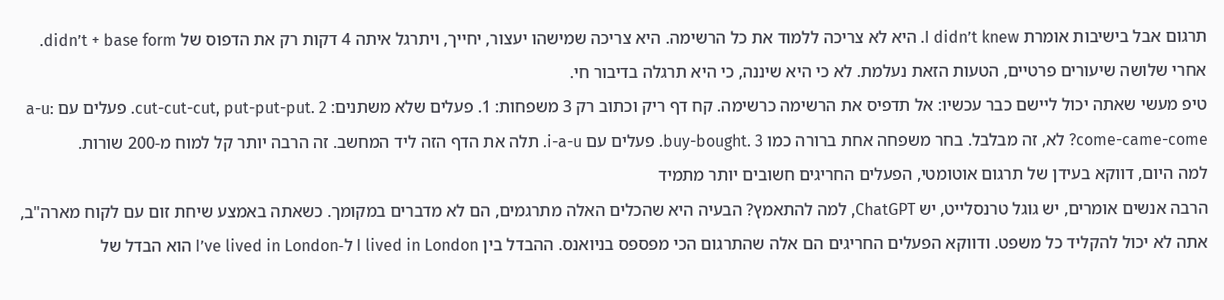תרגום אבל בישיבות אומרת I didn’t knew. היא לא צריכה ללמוד את כל הרשימה. היא צריכה שמישהו יעצור, יחייך, ויתרגל איתה 4 דקות רק את הדפוס של didn’t + base form. אחרי שלושה שיעורים פרטיים, הטעות הזאת נעלמת. לא כי היא שיננה, כי היא תרגלה בדיבור חי.
טיפ מעשי שאתה יכול ליישם כבר עכשיו: אל תדפיס את הרשימה כרשימה. קח דף ריק וכתוב רק 3 משפחות: 1. פעלים שלא משתנים: cut-cut-cut, put-put-put. 2. פעלים עם a-u: come-came-come? לא, זה מבלבל. בחר משפחה אחת ברורה כמו buy-bought. 3. פעלים עם i-a-u. תלה את הדף הזה ליד המחשב. זה הרבה יותר קל למוח מ-200 שורות.
למה היום, דווקא בעידן של תרגום אוטומטי, הפעלים החריגים חשובים יותר מתמיד
הרבה אנשים אומרים, יש גוגל טרנסלייט, יש ChatGPT, למה להתאמץ? הבעיה היא שהכלים האלה מתרגמים, הם לא מדברים במקומך. כשאתה באמצע שיחת זום עם לקוח מארה"ב, אתה לא יכול להקליד כל משפט. ודווקא הפעלים החריגים הם אלה שהתרגום הכי מפספס בניואנס. ההבדל בין I lived in London ל-I’ve lived in London הוא הבדל של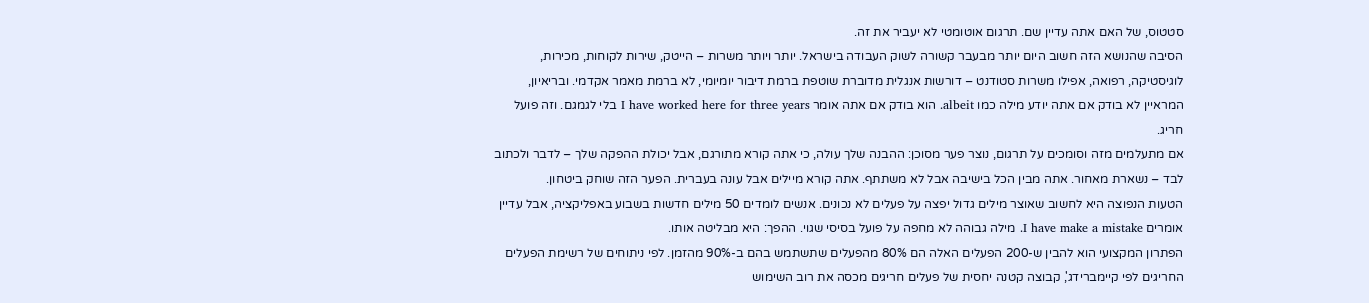סטטוס, של האם אתה עדיין שם. תרגום אוטומטי לא יעביר את זה.
הסיבה שהנושא הזה חשוב היום יותר מבעבר קשורה לשוק העבודה בישראל. יותר ויותר משרות – הייטק, שירות לקוחות, מכירות, לוגיסטיקה, רפואה, אפילו משרות סטודנט – דורשות אנגלית מדוברת שוטפת ברמת דיבור יומיומי, לא ברמת מאמר אקדמי. ובריאיון, המראיין לא בודק אם אתה יודע מילה כמו albeit. הוא בודק אם אתה אומר I have worked here for three years בלי לגמגם. וזה פועל חריג.
אם מתעלמים מזה וסומכים על תרגום, נוצר פער מסוכן: ההבנה שלך עולה, כי אתה קורא מתורגם, אבל יכולת ההפקה שלך – לדבר ולכתוב לבד – נשארת מאחור. אתה מבין הכל בישיבה אבל לא משתתף. אתה קורא מיילים אבל עונה בעברית. הפער הזה שוחק ביטחון.
הטעות הנפוצה היא לחשוב שאוצר מילים גדול יפצה על פעלים לא נכונים. אנשים לומדים 50 מילים חדשות בשבוע באפליקציה, אבל עדיין אומרים I have make a mistake. מילה גבוהה לא מחפה על פועל בסיסי שגוי. ההפך: היא מבליטה אותו.
הפתרון המקצועי הוא להבין ש-200 הפעלים האלה הם 80% מהפעלים שתשתמש בהם ב-90% מהזמן. לפי ניתוחים של רשימת הפעלים החריגים לפי קיימברידג', קבוצה קטנה יחסית של פעלים חריגים מכסה את רוב השימוש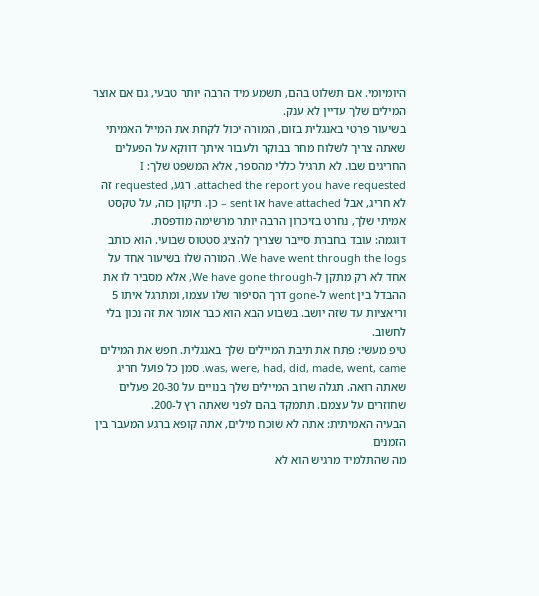היומיומי. אם תשלוט בהם, תשמע מיד הרבה יותר טבעי, גם אם אוצר המילים שלך עדיין לא ענק.
בשיעור פרטי באנגלית בזום, המורה יכול לקחת את המייל האמיתי שאתה צריך לשלוח מחר בבוקר ולעבור איתך דווקא על הפעלים החריגים שבו. לא תרגיל כללי מהספר, אלא המשפט שלך: I attached the report you have requested. רגע, requested זה לא חריג, אבל have attached או sent – כן. תיקון כזה, על טקסט אמיתי שלך, נחרט בזיכרון הרבה יותר מרשימה מודפסת.
דוגמה: עובד בחברת סייבר שצריך להציג סטטוס שבועי. הוא כותב We have went through the logs. המורה שלו בשיעור אחד על אחד לא רק מתקן ל-We have gone through, אלא מסביר לו את ההבדל בין went ל-gone דרך הסיפור שלו עצמו, ומתרגל איתו 5 וריאציות עד שזה יושב. בשבוע הבא הוא כבר אומר את זה נכון בלי לחשוב.
טיפ מעשי: פתח את תיבת המיילים שלך באנגלית. חפש את המילים was, were, had, did, made, went, came. סמן כל פועל חריג שאתה רואה. תגלה שרוב המיילים שלך בנויים על 20-30 פעלים שחוזרים על עצמם. תתמקד בהם לפני שאתה רץ ל-200.
הבעיה האמיתית: אתה לא שוכח מילים, אתה קופא ברגע המעבר בין הזמנים
מה שהתלמיד מרגיש הוא לא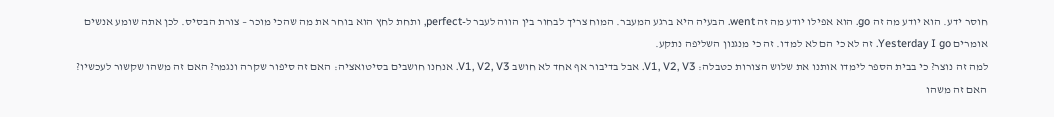חוסר ידע. הוא יודע מה זה go. הוא אפילו יודע מה זה went. הבעיה היא ברגע המעבר. המוח צריך לבחור בין הווה לעבר ל-perfect, ותחת לחץ הוא בוחר את מה שהכי מוכר – צורת הבסיס. לכן אתה שומע אנשים אומרים Yesterday I go. זה לא כי הם לא למדו. זה כי מנגנון השליפה נתקע.
למה זה נוצר? כי בבית הספר לימדו אותנו את שלוש הצורות כטבלה: V1, V2, V3. אבל בדיבור אף אחד לא חושב V1, V2, V3. אנחנו חושבים בסיטואציה: האם זה סיפור שקרה ונגמר? האם זה משהו שקשור לעכשיו? האם זה משהו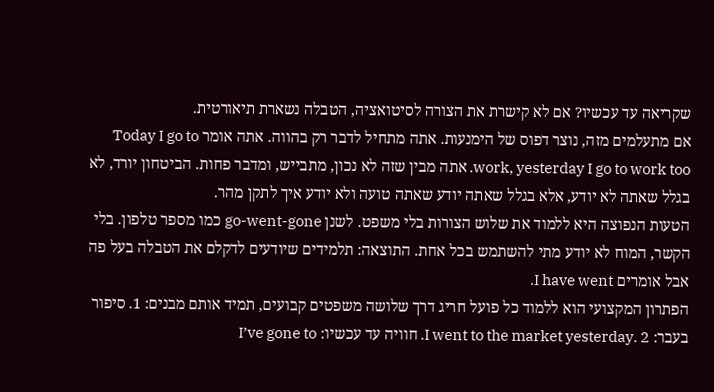שקריאה עד עכשיו? אם לא קישרת את הצורה לסיטואציה, הטבלה נשארת תיאורטית.
אם מתעלמים מזה, נוצר דפוס של הימנעות. אתה מתחיל לדבר רק בהווה. אתה אומר Today I go to work, yesterday I go to work too. אתה מבין שזה לא נכון, מתבייש, ומדבר פחות. הביטחון יורד, לא בגלל שאתה לא יודע, אלא בגלל שאתה יודע שאתה טועה ולא יודע איך לתקן מהר.
הטעות הנפוצה היא ללמוד את שלוש הצורות בלי משפט. לשנן go-went-gone כמו מספר טלפון. בלי הקשר, המוח לא יודע מתי להשתמש בכל אחת. התוצאה: תלמידים שיודעים לדקלם את הטבלה בעל פה אבל אומרים I have went.
הפתרון המקצועי הוא ללמוד כל פועל חריג דרך שלושה משפטים קבועים, תמיד אותם מבנים: 1. סיפור בעבר: I went to the market yesterday. 2. חוויה עד עכשיו: I’ve gone to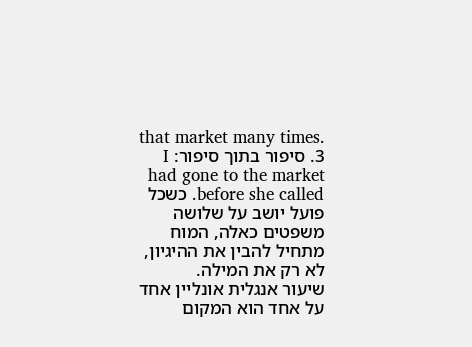that market many times. 3. סיפור בתוך סיפור: I had gone to the market before she called. כשכל פועל יושב על שלושה משפטים כאלה, המוח מתחיל להבין את ההיגיון, לא רק את המילה.
שיעור אנגלית אונליין אחד על אחד הוא המקום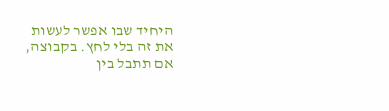היחיד שבו אפשר לעשות את זה בלי לחץ. בקבוצה, אם תתבל בין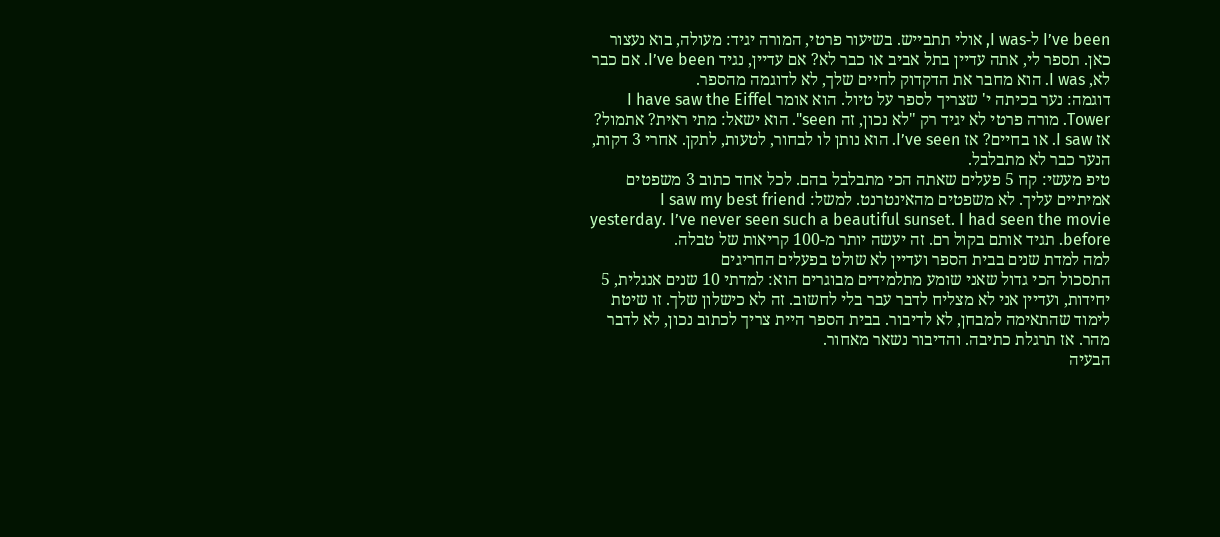I’ve been ל-I was, אולי תתבייש. בשיעור פרטי, המורה יגיד: מעולה, בוא נעצור כאן. תספר לי, אתה עדיין בתל אביב או כבר לא? אם עדיין, נגיד I’ve been. אם כבר לא, I was. הוא מחבר את הדקדוק לחיים שלך, לא לדוגמה מהספר.
דוגמה: נער בכיתה י' שצריך לספר על טיול. הוא אומר I have saw the Eiffel Tower. מורה פרטי לא יגיד רק "לא נכון, זה seen". הוא ישאל: מתי ראית? אתמול? אז I saw. או בחיים? אז I’ve seen. הוא נותן לו לבחור, לטעות, לתקן. אחרי 3 דקות, הנער כבר לא מתבלבל.
טיפ מעשי: קח 5 פעלים שאתה הכי מתבלבל בהם. לכל אחד כתוב 3 משפטים אמיתיים עליך. לא משפטים מהאינטרנט. למשל: I saw my best friend yesterday. I’ve never seen such a beautiful sunset. I had seen the movie before. תגיד אותם בקול רם. זה יעשה יותר מ-100 קריאות של טבלה.
למה למדת שנים בבית הספר ועדיין לא שולט בפעלים החריגים
התסכול הכי גדול שאני שומע מתלמידים מבוגרים הוא: למדתי 10 שנים אנגלית, 5 יחידות, ועדיין אני לא מצליח לדבר עבר בלי לחשוב. זה לא כישלון שלך. זו שיטת לימוד שהתאימה למבחן, לא לדיבור. בבית הספר היית צריך לכתוב נכון, לא לדבר מהר. אז תרגלת כתיבה. והדיבור נשאר מאחור.
הבעיה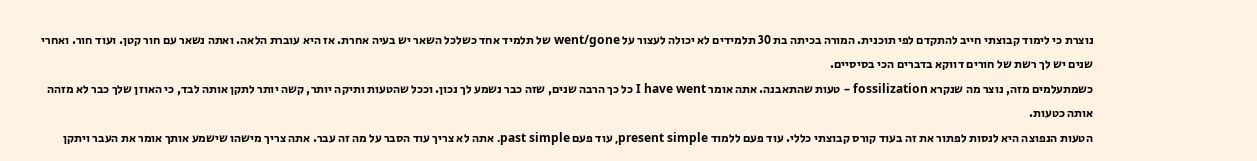נוצרת כי לימוד קבוצתי חייב להתקדם לפי תוכנית. המורה בכיתה בת 30 תלמידים לא יכולה לעצור על went/gone של תלמיד אחד כשלכל השאר יש בעיה אחרת. אז היא עוברת הלאה. ואתה נשאר עם חור קטן. ועוד חור. ואחרי שנים יש לך רשת של חורים דווקא בדברים הכי בסיסיים.
כשמתעלמים מזה, נוצר מה שנקרא fossilization – טעות שהתאבנה. אתה אומר I have went כל כך הרבה שנים, שזה כבר נשמע לך נכון. וככל שהטעות ותיקה יותר, קשה יותר לתקן אותה לבד, כי האוזן שלך כבר לא מזהה אותה כטעות.
הטעות הנפוצה היא לנסות לפתור את זה בעוד קורס קבוצתי כללי. עוד פעם ללמוד present simple, עוד פעם past simple. אתה לא צריך עוד הסבר על מה זה עבר. אתה צריך מישהו שישמע אותך אומר את העבר ויתקן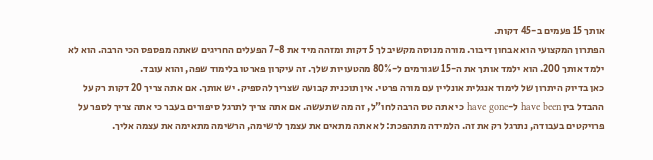אותך 15 פעמים ב-45 דקות.
הפתרון המקצועי הוא אבחון דיבור. מורה מנוסה מקשיב לך 5 דקות ומזהה מיד את 7-8 הפעלים החריגים שאתה מפספס הכי הרבה. הוא לא ילמד אותך 200. הוא ילמד אותך את ה-15 שגורמים ל-80% מהטעויות שלך. זה עיקרון פארטו בלימוד שפה, והוא עובד.
כאן בדיוק היתרון של לימוד אנגלית אונליין עם מורה פרטי. אין תוכנית קבועה שצריך להספיק. יש אותך. אם אתה צריך 20 דקות רק על ההבדל בין have been ל-have gone כי אתה טס הרבה לחו"ל, זה מה שתעשה. אם אתה צריך לתרגל סיפורים בעבר כי אתה צריך לספר על פרויקטים בעבודה, נתרגל רק את זה. הלמידה מתהפכת: לא אתה מתאים את עצמך לרשימה, הרשימה מתאימה את עצמה אליך.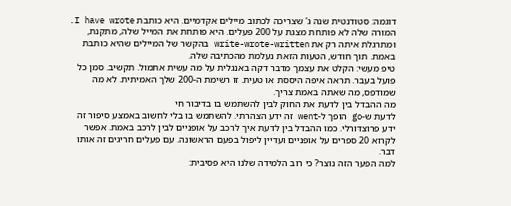דוגמה: סטודנטית שנה ג' שצריכה לכתוב מיילים אקדמיים. היא כותבת I have wrote. המורה שלה לא פותחת מצגת על 200 פעלים. היא פותחת את המייל שלה, מתקנת, ומתרגלת איתה רק את write-wrote-written בהקשר של המיילים שהיא כותבת באמת. תוך חודש, הטעות הזאת נעלמת מהכתיבה שלה.
טיפ מעשי: הקלט את עצמך מדבר דקה באנגלית על מה עשית אתמול. תקשיב. סמן כל פועל בעבר. תראה איפה היססת או טעית. זו רשימת ה-200 שלך האמיתית. לא מה שמודפס, מה שאתה באמת צריך.
מה ההבדל בין לדעת את החוק לבין להשתמש בו בדיבור חי
לדעת ש-go הופך ל-went זה ידע הצהרתי. להשתמש בו בלי לחשוב באמצע סיפור זה ידע פרוצדורלי. כמו ההבדל בין לדעת איך לרכב על אופניים לבין לרכב באמת. אפשר לקרוא 20 ספרים על אופניים ועדיין ליפול בפעם הראשונה. עם פעלים חריגים זה אותו דבר.
למה הפער הזה נוצר? כי רוב הלמידה שלנו היא פסיבית: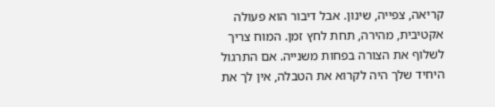קריאה, צפייה, שינון. אבל דיבור הוא פעולה אקטיבית, מהירה, תחת לחץ זמן. המוח צריך לשלוף את הצורה בפחות משנייה. אם התרגול היחיד שלך היה לקרוא את הטבלה, אין לך את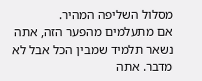מסלול השליפה המהיר.
אם מתעלמים מהפער הזה, אתה נשאר תלמיד שמבין הכל אבל לא מדבר. אתה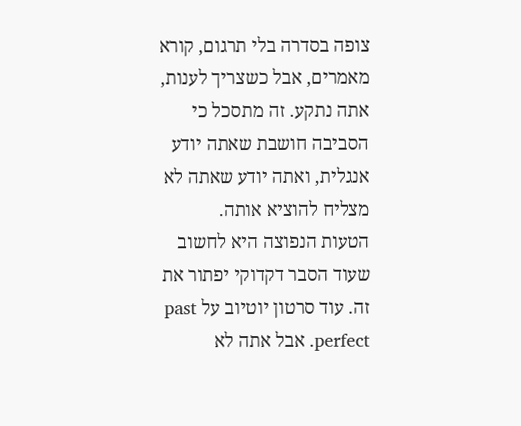צופה בסדרה בלי תרגום, קורא מאמרים, אבל כשצריך לענות, אתה נתקע. זה מתסכל כי הסביבה חושבת שאתה יודע אנגלית, ואתה יודע שאתה לא מצליח להוציא אותה.
הטעות הנפוצה היא לחשוב שעוד הסבר דקדוקי יפתור את זה. עוד סרטון יוטיוב על past perfect. אבל אתה לא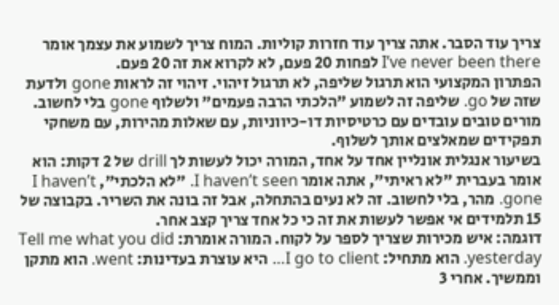צריך עוד הסבר. אתה צריך עוד חזרות קוליות. המוח צריך לשמוע את עצמך אומר I’ve never been there לפחות 20 פעם, לא לקרוא את זה 20 פעם.
הפתרון המקצועי הוא תרגול שליפה, לא תרגול זיהוי. זיהוי זה לראות gone ולדעת שזה של go. שליפה זה לשמוע "הלכתי הרבה פעמים" ולשלוף gone בלי לחשוב. מורים טובים עובדים עם כרטיסיות דו-כיווניות, עם שאלות מהירות, עם משחקי תפקידים שמאלצים אותך לשלוף.
בשיעור אנגלית אונליין אחד על אחד, המורה יכול לעשות לך drill של 2 דקות: הוא אומר בעברית "לא ראיתי", אתה אומר I haven’t seen. "לא הלכתי", I haven’t gone. מהר, בלי לחשוב. זה לא נעים בהתחלה, אבל זה בונה את השריר. בקבוצה של 15 תלמידים אי אפשר לעשות את זה כי כל אחד צריך קצב אחר.
דוגמה: איש מכירות שצריך לספר על לקוח. המורה אומרת: Tell me what you did yesterday. הוא מתחיל: I go to client… היא עוצרת בעדינות: went. הוא מתקן וממשיך. אחרי 3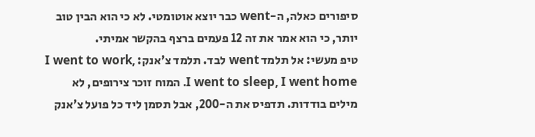סיפורים כאלה, ה-went כבר יוצא אוטומטי. לא כי הוא הבין טוב יותר, כי הוא אמר את זה 12 פעמים ברצף בהקשר אמיתי.
טיפ מעשי: אל תלמד went לבד. תלמד צ'אנק: I went to work, I went to sleep, I went home. המוח זוכר צירופים, לא מילים בודדות. תדפיס את ה-200, אבל תסמן ליד כל פועל צ'אנק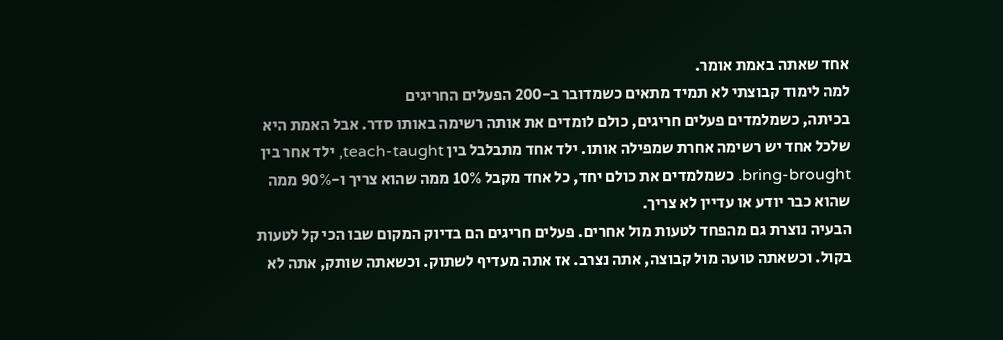אחד שאתה באמת אומר.
למה לימוד קבוצתי לא תמיד מתאים כשמדובר ב-200 הפעלים החריגים
בכיתה, כשמלמדים פעלים חריגים, כולם לומדים את אותה רשימה באותו סדר. אבל האמת היא שלכל אחד יש רשימה אחרת שמפילה אותו. ילד אחד מתבלבל בין teach-taught, ילד אחר בין bring-brought. כשמלמדים את כולם יחד, כל אחד מקבל 10% ממה שהוא צריך ו-90% ממה שהוא כבר יודע או עדיין לא צריך.
הבעיה נוצרת גם מהפחד לטעות מול אחרים. פעלים חריגים הם בדיוק המקום שבו הכי קל לטעות בקול. וכשאתה טועה מול קבוצה, אתה נצרב. אז אתה מעדיף לשתוק. וכשאתה שותק, אתה לא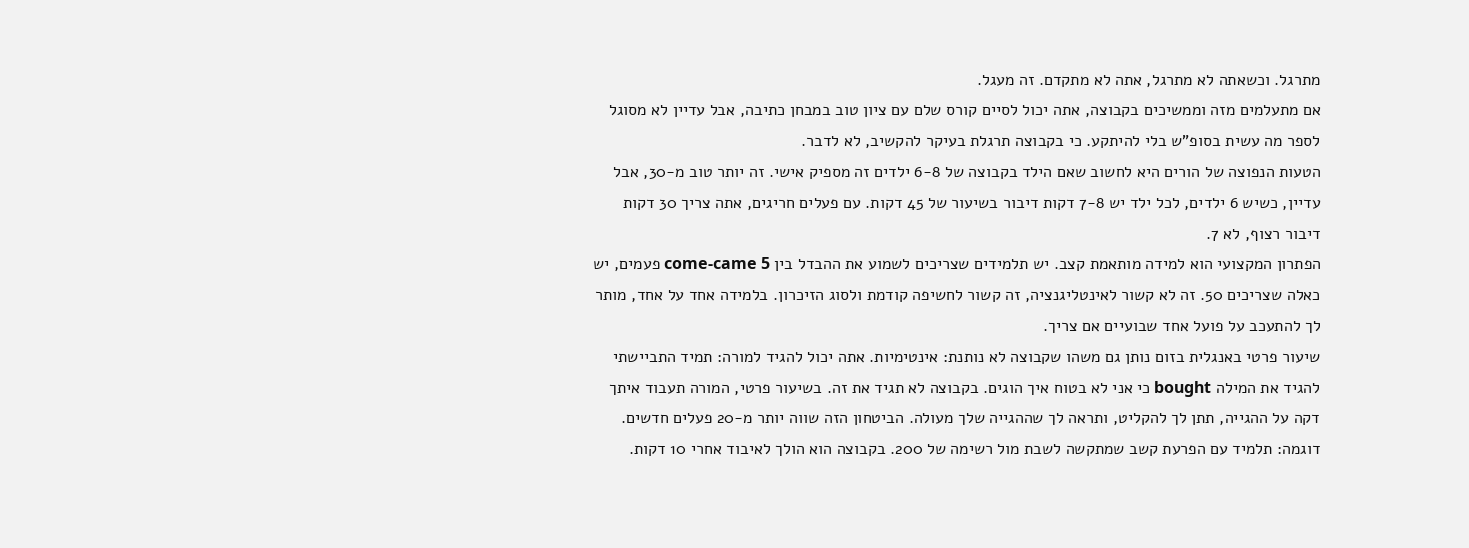מתרגל. וכשאתה לא מתרגל, אתה לא מתקדם. זה מעגל.
אם מתעלמים מזה וממשיכים בקבוצה, אתה יכול לסיים קורס שלם עם ציון טוב במבחן כתיבה, אבל עדיין לא מסוגל לספר מה עשית בסופ"ש בלי להיתקע. כי בקבוצה תרגלת בעיקר להקשיב, לא לדבר.
הטעות הנפוצה של הורים היא לחשוב שאם הילד בקבוצה של 6-8 ילדים זה מספיק אישי. זה יותר טוב מ-30, אבל עדיין, כשיש 6 ילדים, לכל ילד יש 7-8 דקות דיבור בשיעור של 45 דקות. עם פעלים חריגים, אתה צריך 30 דקות דיבור רצוף, לא 7.
הפתרון המקצועי הוא למידה מותאמת קצב. יש תלמידים שצריכים לשמוע את ההבדל בין come-came 5 פעמים, יש כאלה שצריכים 50. זה לא קשור לאינטליגנציה, זה קשור לחשיפה קודמת ולסוג הזיכרון. בלמידה אחד על אחד, מותר לך להתעכב על פועל אחד שבועיים אם צריך.
שיעור פרטי באנגלית בזום נותן גם משהו שקבוצה לא נותנת: אינטימיות. אתה יכול להגיד למורה: תמיד התביישתי להגיד את המילה bought כי אני לא בטוח איך הוגים. בקבוצה לא תגיד את זה. בשיעור פרטי, המורה תעבוד איתך דקה על ההגייה, תתן לך להקליט, ותראה לך שההגייה שלך מעולה. הביטחון הזה שווה יותר מ-20 פעלים חדשים.
דוגמה: תלמיד עם הפרעת קשב שמתקשה לשבת מול רשימה של 200. בקבוצה הוא הולך לאיבוד אחרי 10 דקות.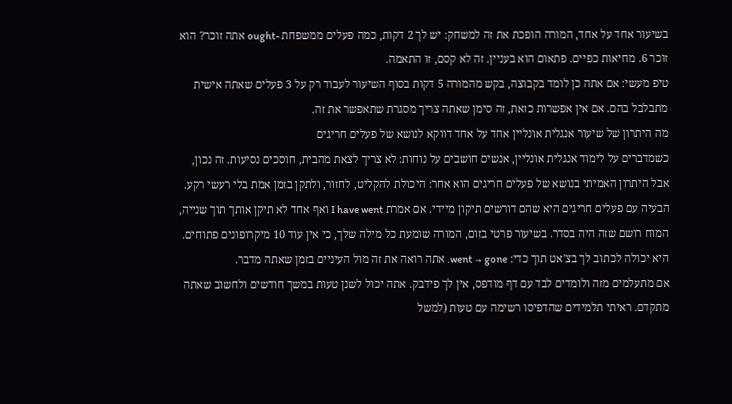בשיעור אחד על אחד, המורה הופכת את זה למשחק: יש לך 2 דקות, כמה פעלים ממשפחת -ought אתה זוכר? הוא זוכר 6. מחיאות כפיים. פתאום הוא בעניין. זה לא קסם, זו התאמה.
טיפ מעשי: אם אתה כן לומד בקבוצה, בקש מהמורה 5 דקות בסוף השיעור לעבוד רק על 3 פעלים שאתה אישית מתבלבל בהם. אם אין אפשרות כזאת, זה סימן שאתה צריך מסגרת שתאפשר את זה.
מה היתרון של שיעור אנגלית אונליין אחד על אחד דווקא לנושא של פעלים חריגים
כשמדברים על לימוד אנגלית אונליין, אנשים חושבים על נוחות: לא צריך לצאת מהבית, חוסכים נסיעות. זה נכון, אבל היתרון האמיתי בנושא של פעלים חריגים הוא אחר: היכולת להקליט, לחזור, ולתקן בזמן אמת בלי רעשי רקע.
הבעיה עם פעלים חריגים היא שהם דורשים תיקון מיידי. אם אמרת I have went ואף אחד לא תיקן אותך תוך שנייה, המוח רושם שזה היה בסדר. בשיעור פרטי בזום, המורה שומעת כל מילה שלך, כי אין עוד 10 מיקרופונים פתוחים. היא יכולה לכתוב לך בצ'אט תוך כדי: went → gone. אתה רואה את זה מול העיניים בזמן שאתה מדבר.
אם מתעלמים מזה ולומדים לבד עם דף מודפס, אין לך פידבק. אתה יכול לשנן טעות במשך חודשים ולחשוב שאתה מתקדם. ראיתי תלמידים שהדפיסו רשימה עם טעות (למשל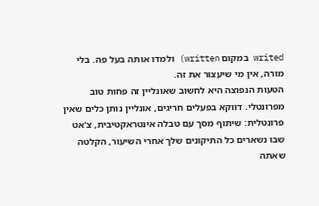writed במקום written) ולמדו אותה בעל פה. בלי מורה, אין מי שיעצור את זה.
הטעות הנפוצה היא לחשוב שאונליין זה פחות טוב מפרונטלי. דווקא בפעלים חריגים, אונליין נותן כלים שאין פרונטלית: שיתוף מסך עם טבלה אינטראקטיבית, צ'אט שבו נשארים כל התיקונים שלך אחרי השיעור, הקלטה שאתה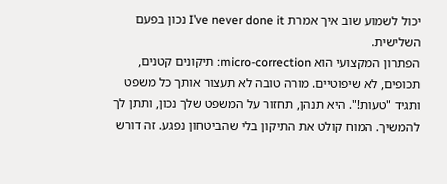יכול לשמוע שוב איך אמרת I’ve never done it נכון בפעם השלישית.
הפתרון המקצועי הוא micro-correction: תיקונים קטנים, תכופים, לא שיפוטיים. מורה טובה לא תעצור אותך כל משפט ותגיד "טעות!". היא תנהן, תחזור על המשפט שלך נכון, ותתן לך להמשיך. המוח קולט את התיקון בלי שהביטחון נפגע. זה דורש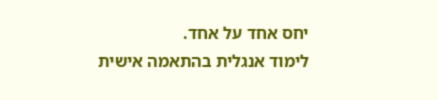יחס אחד על אחד.
לימוד אנגלית בהתאמה אישית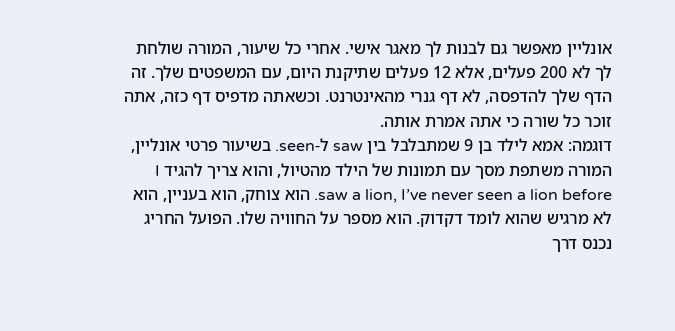אונליין מאפשר גם לבנות לך מאגר אישי. אחרי כל שיעור, המורה שולחת לך לא 200 פעלים, אלא 12 פעלים שתיקנת היום, עם המשפטים שלך. זה הדף שלך להדפסה, לא דף גנרי מהאינטרנט. וכשאתה מדפיס דף כזה, אתה זוכר כל שורה כי אתה אמרת אותה.
דוגמה: אמא לילד בן 9 שמתבלבל בין saw ל-seen. בשיעור פרטי אונליין, המורה משתפת מסך עם תמונות של הילד מהטיול, והוא צריך להגיד I saw a lion, I’ve never seen a lion before. הוא צוחק, הוא בעניין, הוא לא מרגיש שהוא לומד דקדוק. הוא מספר על החוויה שלו. הפועל החריג נכנס דרך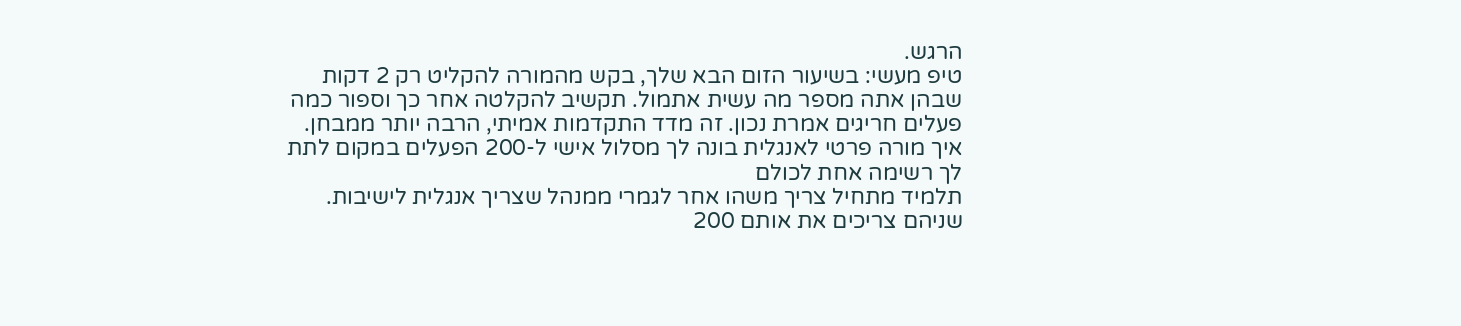הרגש.
טיפ מעשי: בשיעור הזום הבא שלך, בקש מהמורה להקליט רק 2 דקות שבהן אתה מספר מה עשית אתמול. תקשיב להקלטה אחר כך וספור כמה פעלים חריגים אמרת נכון. זה מדד התקדמות אמיתי, הרבה יותר ממבחן.
איך מורה פרטי לאנגלית בונה לך מסלול אישי ל-200 הפעלים במקום לתת לך רשימה אחת לכולם
תלמיד מתחיל צריך משהו אחר לגמרי ממנהל שצריך אנגלית לישיבות. שניהם צריכים את אותם 200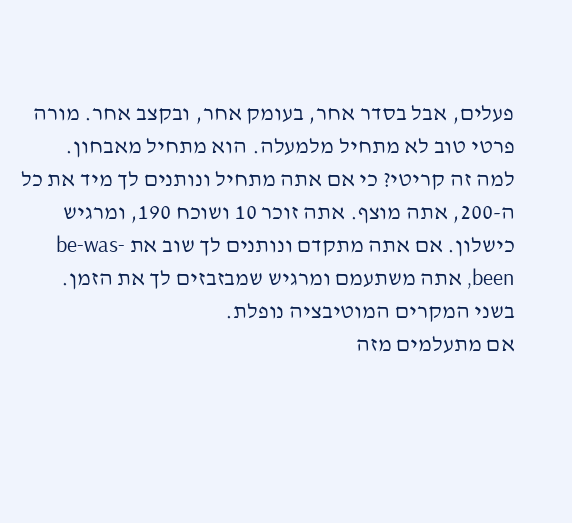פעלים, אבל בסדר אחר, בעומק אחר, ובקצב אחר. מורה פרטי טוב לא מתחיל מלמעלה. הוא מתחיל מאבחון.
למה זה קריטי? כי אם אתה מתחיל ונותנים לך מיד את כל ה-200, אתה מוצף. אתה זוכר 10 ושוכח 190, ומרגיש כישלון. אם אתה מתקדם ונותנים לך שוב את be-was-been, אתה משתעמם ומרגיש שמבזבזים לך את הזמן. בשני המקרים המוטיבציה נופלת.
אם מתעלמים מזה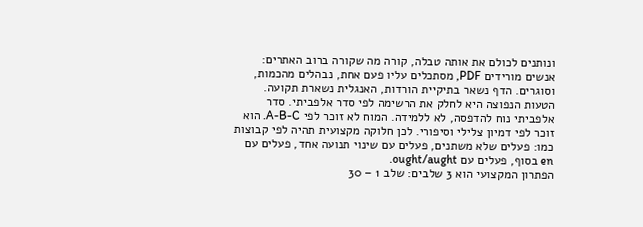ונותנים לכולם את אותה טבלה, קורה מה שקורה ברוב האתרים: אנשים מורידים PDF, מסתכלים עליו פעם אחת, נבהלים מהכמות, וסוגרים. הדף נשאר בתיקיית הורדות, האנגלית נשארת תקועה.
הטעות הנפוצה היא לחלק את הרשימה לפי סדר אלפביתי. סדר אלפביתי נוח להדפסה, לא ללמידה. המוח לא זוכר לפי A-B-C. הוא זוכר לפי דמיון צלילי וסיפורי. לכן חלוקה מקצועית תהיה לפי קבוצות כמו: פעלים שלא משתנים, פעלים עם שינוי תנועה אחד, פעלים עם en בסוף, פעלים עם ought/aught.
הפתרון המקצועי הוא 3 שלבים: שלב 1 – 30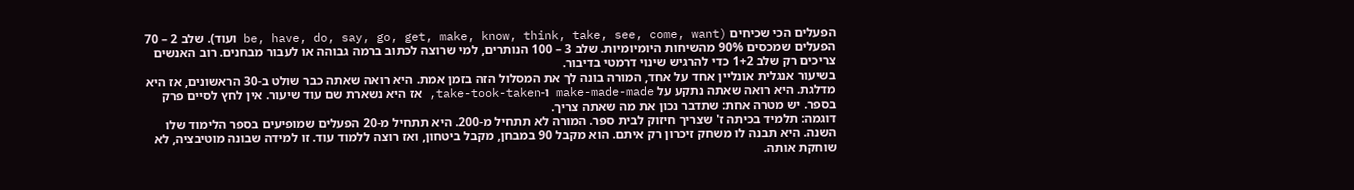הפעלים הכי שכיחים (be, have, do, say, go, get, make, know, think, take, see, come, want ועוד). שלב 2 – 70 הפעלים שמכסים 90% מהשיחות היומיומיות. שלב 3 – 100 הנותרים, למי שרוצה לכתוב ברמה גבוהה או לעבור מבחנים. רוב האנשים צריכים רק שלב 1+2 כדי להרגיש שינוי דרמטי בדיבור.
בשיעור אנגלית אונליין אחד על אחד, המורה בונה לך את המסלול הזה בזמן אמת. היא רואה שאתה כבר שולט ב-30 הראשונים, אז היא מדלגת. היא רואה שאתה נתקע על make-made-made ו-take-took-taken, אז היא נשארת שם עוד שיעור. אין לחץ לסיים פרק בספר. יש מטרה אחת: שתדבר נכון את מה שאתה צריך.
דוגמה: תלמיד בכיתה ז' שצריך חיזוק לבית ספר. המורה לא תתחיל מ-200. היא תתחיל מ-20 הפעלים שמופיעים בספר הלימוד שלו השנה. היא תבנה לו משחק זיכרון רק איתם. הוא מקבל 90 במבחן, מקבל ביטחון, ואז רוצה ללמוד עוד. זו למידה שבונה מוטיבציה, לא שוחקת אותה.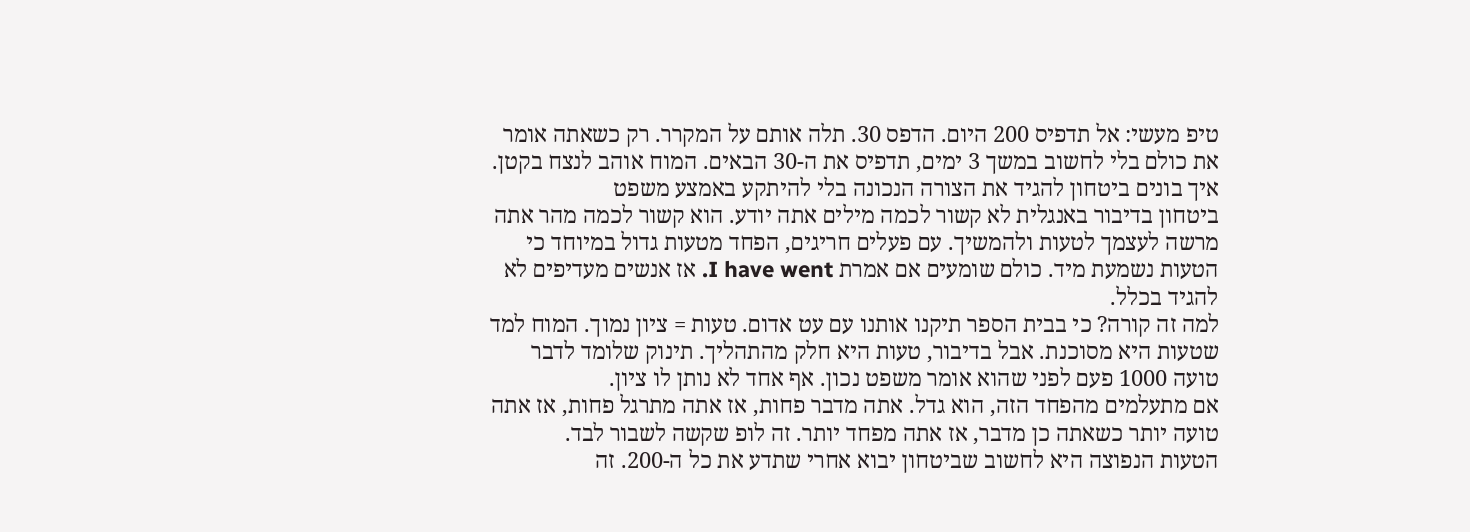טיפ מעשי: אל תדפיס 200 היום. הדפס 30. תלה אותם על המקרר. רק כשאתה אומר את כולם בלי לחשוב במשך 3 ימים, תדפיס את ה-30 הבאים. המוח אוהב לנצח בקטן.
איך בונים ביטחון להגיד את הצורה הנכונה בלי להיתקע באמצע משפט
ביטחון בדיבור באנגלית לא קשור לכמה מילים אתה יודע. הוא קשור לכמה מהר אתה מרשה לעצמך לטעות ולהמשיך. עם פעלים חריגים, הפחד מטעות גדול במיוחד כי הטעות נשמעת מיד. כולם שומעים אם אמרת I have went. אז אנשים מעדיפים לא להגיד בכלל.
למה זה קורה? כי בבית הספר תיקנו אותנו עם עט אדום. טעות = ציון נמוך. המוח למד שטעות היא מסוכנת. אבל בדיבור, טעות היא חלק מהתהליך. תינוק שלומד לדבר טועה 1000 פעם לפני שהוא אומר משפט נכון. אף אחד לא נותן לו ציון.
אם מתעלמים מהפחד הזה, הוא גדל. אתה מדבר פחות, אז אתה מתרגל פחות, אז אתה טועה יותר כשאתה כן מדבר, אז אתה מפחד יותר. זה לופ שקשה לשבור לבד.
הטעות הנפוצה היא לחשוב שביטחון יבוא אחרי שתדע את כל ה-200. זה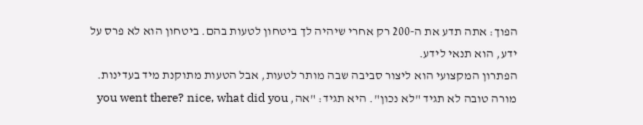הפוך: אתה תדע את ה-200 רק אחרי שיהיה לך ביטחון לטעות בהם. ביטחון הוא לא פרס על ידע, הוא תנאי לידע.
הפתרון המקצועי הוא ליצור סביבה שבה מותר לטעות, אבל הטעות מתוקנת מיד בעדינות. מורה טובה לא תגיד "לא נכון". היא תגיד: "אה, you went there? nice, what did you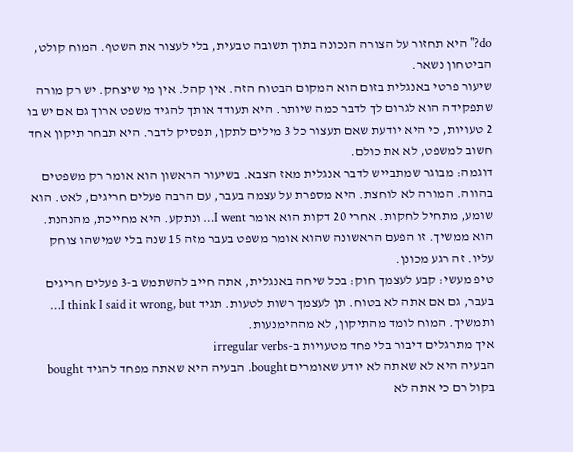do?" היא תחזור על הצורה הנכונה בתוך תשובה טבעית, בלי לעצור את השטף. המוח קולט, הביטחון נשאר.
שיעור פרטי באנגלית בזום הוא המקום הבטוח הזה. אין קהל. אין מי שיצחק. יש רק מורה שתפקידה הוא לגרום לך לדבר כמה שיותר. היא תעודד אותך להגיד משפט ארוך גם אם יש בו 2 טעויות, כי היא יודעת שאם תעצור כל 3 מילים לתקן, תפסיק לדבר. היא תבחר תיקון אחד חשוב למשפט, לא את כולם.
דוגמה: מבוגר שמתבייש לדבר אנגלית מאז הצבא. בשיעור הראשון הוא אומר רק משפטים בהווה. המורה לא לוחצת. היא מספרת על עצמה בעבר, עם הרבה פעלים חריגים, לאט. הוא שומע, מתחיל לחקות. אחרי 20 דקות הוא אומר I went… ונתקע. היא מחייכת, מהנהנת. הוא ממשיך. זו הפעם הראשונה שהוא אומר משפט בעבר מזה 15 שנה בלי שמישהו צוחק עליו. זה רגע מכונן.
טיפ מעשי: קבע לעצמך חוק: בכל שיחה באנגלית, אתה חייב להשתמש ב-3 פעלים חריגים בעבר, גם אם אתה לא בטוח. תן לעצמך רשות לטעות. תגיד I think I said it wrong, but… ותמשיך. המוח לומד מהתיקון, לא מההימנעות.
איך מתרגלים דיבור בלי פחד מטעויות ב-irregular verbs
הבעיה היא לא שאתה לא יודע שאומרים bought. הבעיה היא שאתה מפחד להגיד bought בקול רם כי אתה לא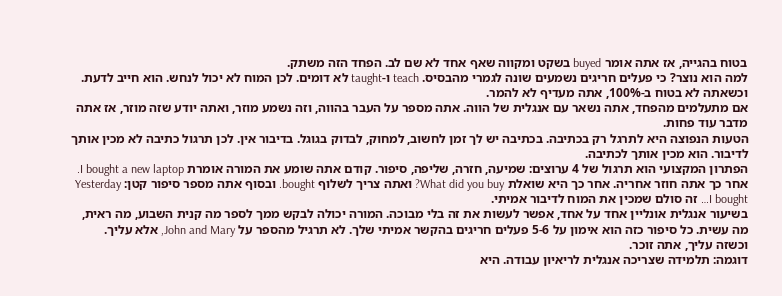בטוח בהגייה, אז אתה אומר buyed בשקט ומקווה שאף אחד לא שם לב. הפחד הזה משתק.
למה הוא נוצר? כי פעלים חריגים נשמעים שונה לגמרי מהבסיס. teach ו-taught לא דומים. לכן המוח לא יכול לנחש. הוא חייב לדעת. וכשאתה לא בטוח ב-100%, אתה מעדיף לא להמר.
אם מתעלמים מהפחד, אתה נשאר עם אנגלית של הווה. אתה מספר על העבר בהווה, וזה נשמע מוזר, ואתה יודע שזה מוזר, אז אתה מדבר עוד פחות.
הטעות הנפוצה היא לתרגל רק בכתיבה. בכתיבה יש לך זמן לחשוב, למחוק, לבדוק בגוגל. בדיבור אין. לכן תרגול כתיבה לא מכין אותך לדיבור. הוא מכין אותך לכתיבה.
הפתרון המקצועי הוא תרגול של 4 ערוצים: שמיעה, חזרה, שליפה, סיפור. קודם אתה שומע את המורה אומרת I bought a new laptop. אחר כך אתה חוזר אחריה. אחר כך היא שואלת What did you buy? ואתה צריך לשלוף bought. ובסוף אתה מספר סיפור קטן: Yesterday I bought… זה סולם שמכין את המוח לדיבור אמיתי.
בשיעור אנגלית אונליין אחד על אחד, אפשר לעשות את זה בלי מבוכה. המורה יכולה לבקש ממך לספר מה קנית השבוע, מה ראית, מה עשית. כל סיפור כזה הוא אימון על 5-6 פעלים חריגים בהקשר אמיתי שלך. לא תרגיל מהספר על John and Mary, אלא עליך. וכשזה עליך, אתה זוכר.
דוגמה: תלמידה שצריכה אנגלית לריאיון עבודה. היא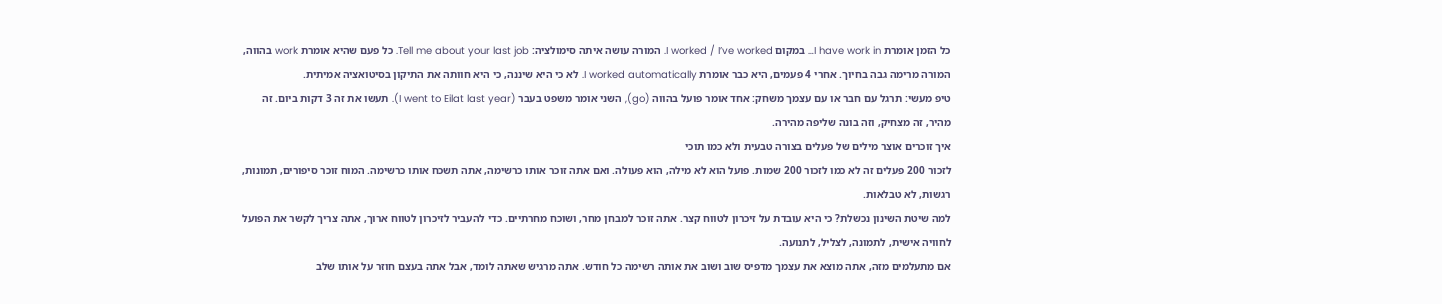כל הזמן אומרת I have work in… במקום I worked / I’ve worked. המורה עושה איתה סימולציה: Tell me about your last job. כל פעם שהיא אומרת work בהווה, המורה מרימה גבה בחיוך. אחרי 4 פעמים, היא כבר אומרת I worked automatically. לא כי היא שיננה, כי היא חוותה את התיקון בסיטואציה אמיתית.
טיפ מעשי: תרגל עם חבר או עם עצמך משחק: אחד אומר פועל בהווה (go), השני אומר משפט בעבר (I went to Eilat last year). תעשו את זה 3 דקות ביום. זה מהיר, זה מצחיק, וזה בונה שליפה מהירה.
איך זוכרים אוצר מילים של פעלים בצורה טבעית ולא כמו תוכי
לזכור 200 פעלים זה לא כמו לזכור 200 שמות. פועל הוא לא מילה, הוא פעולה. ואם אתה זוכר אותו כרשימה, אתה תשכח אותו כרשימה. המוח זוכר סיפורים, תמונות, רגשות, לא טבלאות.
למה שיטת השינון נכשלת? כי היא עובדת על זיכרון לטווח קצר. אתה זוכר למבחן מחר, ושוכח מחרתיים. כדי להעביר לזיכרון לטווח ארוך, אתה צריך לקשר את הפועל לחוויה אישית, לתמונה, לצליל, לתנועה.
אם מתעלמים מזה, אתה מוצא את עצמך מדפיס שוב ושוב את אותה רשימה כל חודש. אתה מרגיש שאתה לומד, אבל אתה בעצם חוזר על אותו שלב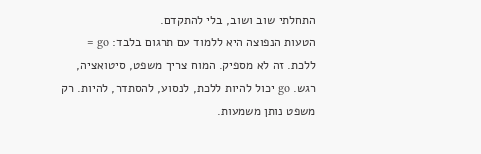התחלתי שוב ושוב, בלי להתקדם.
הטעות הנפוצה היא ללמוד עם תרגום בלבד: go = ללכת. זה לא מספיק. המוח צריך משפט, סיטואציה, רגש. go יכול להיות ללכת, לנסוע, להסתדר, להיות. רק משפט נותן משמעות.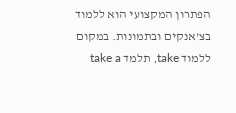הפתרון המקצועי הוא ללמוד בצ'אנקים ובתמונות. במקום ללמוד take, תלמד take a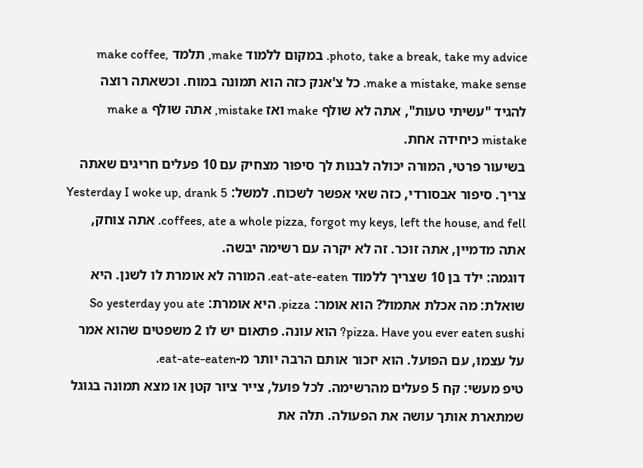photo, take a break, take my advice. במקום ללמוד make, תלמד make coffee, make a mistake, make sense. כל צ'אנק כזה הוא תמונה במוח. וכשאתה רוצה להגיד "עשיתי טעות", אתה לא שולף make ואז mistake, אתה שולף make a mistake כיחידה אחת.
בשיעור פרטי, המורה יכולה לבנות לך סיפור מצחיק עם 10 פעלים חריגים שאתה צריך. סיפור אבסורדי, כזה שאי אפשר לשכוח. למשל: Yesterday I woke up, drank 5 coffees, ate a whole pizza, forgot my keys, left the house, and fell. אתה צוחק, אתה מדמיין, אתה זוכר. זה לא יקרה עם רשימה יבשה.
דוגמה: ילד בן 10 שצריך ללמוד eat-ate-eaten. המורה לא אומרת לו לשנן. היא שואלת: מה אכלת אתמול? הוא אומר: pizza. היא אומרת: So yesterday you ate pizza. Have you ever eaten sushi? הוא עונה. פתאום יש לו 2 משפטים שהוא אמר על עצמו, עם הפועל. הוא יזכור אותם הרבה יותר מ-eat-ate-eaten.
טיפ מעשי: קח 5 פעלים מהרשימה. לכל פועל, צייר ציור קטן או מצא תמונה בגוגל שמתארת אותך עושה את הפעולה. תלה את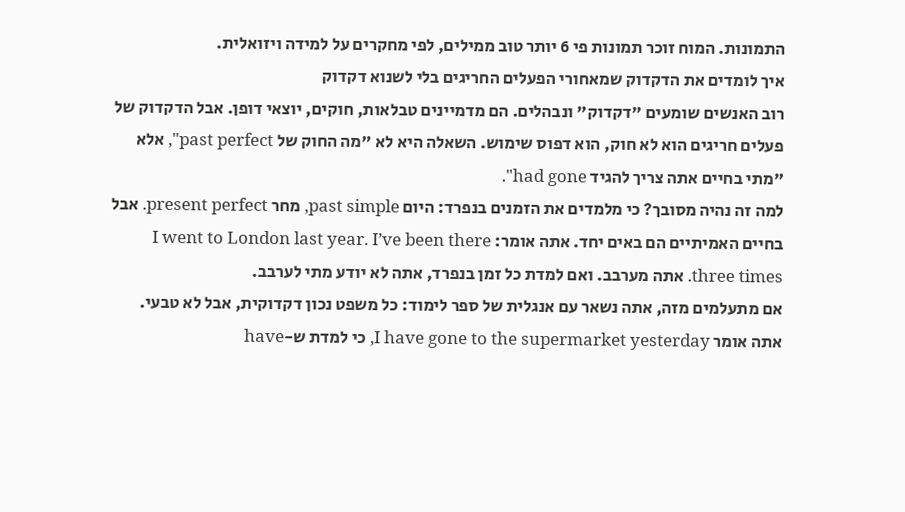התמונות. המוח זוכר תמונות פי 6 יותר טוב ממילים, לפי מחקרים על למידה ויזואלית.
איך לומדים את הדקדוק שמאחורי הפעלים החריגים בלי לשנוא דקדוק
רוב האנשים שומעים "דקדוק" ונבהלים. הם מדמיינים טבלאות, חוקים, יוצאי דופן. אבל הדקדוק של פעלים חריגים הוא לא חוק, הוא דפוס שימוש. השאלה היא לא "מה החוק של past perfect", אלא "מתי בחיים אתה צריך להגיד had gone".
למה זה נהיה מסובך? כי מלמדים את הזמנים בנפרד: היום past simple, מחר present perfect. אבל בחיים האמיתיים הם באים יחד. אתה אומר: I went to London last year. I’ve been there three times. אתה מערבב. ואם למדת כל זמן בנפרד, אתה לא יודע מתי לערבב.
אם מתעלמים מזה, אתה נשאר עם אנגלית של ספר לימוד: כל משפט נכון דקדוקית, אבל לא טבעי. אתה אומר I have gone to the supermarket yesterday, כי למדת ש-have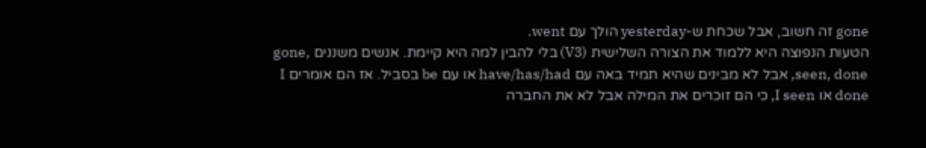gone זה חשוב, אבל שכחת ש-yesterday הולך עם went.
הטעות הנפוצה היא ללמוד את הצורה השלישית (V3) בלי להבין למה היא קיימת. אנשים משננים gone, seen, done, אבל לא מבינים שהיא תמיד באה עם have/has/had או עם be בסביל. אז הם אומרים I done או I seen, כי הם זוכרים את המילה אבל לא את החברה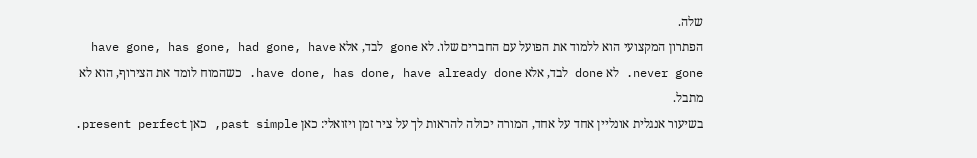שלה.
הפתרון המקצועי הוא ללמוד את הפועל עם החברים שלו. לא gone לבד, אלא have gone, has gone, had gone, have never gone. לא done לבד, אלא have done, has done, have already done. כשהמוח לומד את הצירוף, הוא לא מתבל.
בשיעור אנגלית אונליין אחד על אחד, המורה יכולה להראות לך על ציר זמן ויזואלי: כאן past simple, כאן present perfect.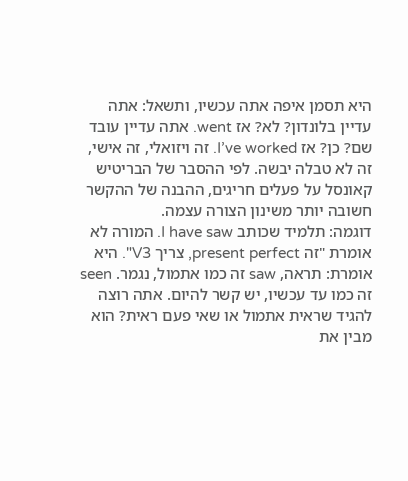היא תסמן איפה אתה עכשיו, ותשאל: אתה עדיין בלונדון? לא? אז went. אתה עדיין עובד שם? כן? אז I’ve worked. זה ויזואלי, זה אישי, זה לא טבלה יבשה. לפי ההסבר של הבריטיש קאונסל על פעלים חריגים, ההבנה של ההקשר חשובה יותר משינון הצורה עצמה.
דוגמה: תלמיד שכותב I have saw. המורה לא אומרת "זה present perfect, צריך V3". היא אומרת: תראה, saw זה כמו אתמול, נגמר. seen זה כמו עד עכשיו, יש קשר להיום. אתה רוצה להגיד שראית אתמול או שאי פעם ראית? הוא מבין את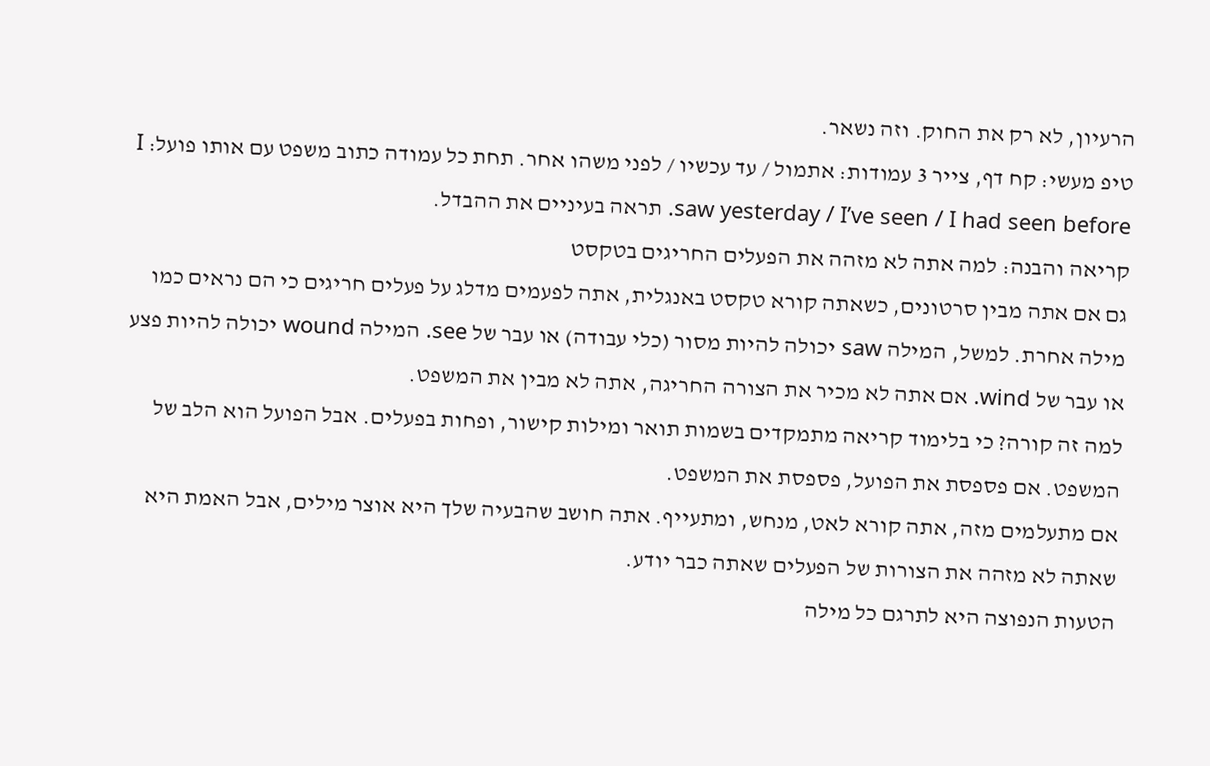הרעיון, לא רק את החוק. וזה נשאר.
טיפ מעשי: קח דף, צייר 3 עמודות: אתמול / עד עכשיו / לפני משהו אחר. תחת כל עמודה כתוב משפט עם אותו פועל: I saw yesterday / I’ve seen / I had seen before. תראה בעיניים את ההבדל.
קריאה והבנה: למה אתה לא מזהה את הפעלים החריגים בטקסט
גם אם אתה מבין סרטונים, כשאתה קורא טקסט באנגלית, אתה לפעמים מדלג על פעלים חריגים כי הם נראים כמו מילה אחרת. למשל, המילה saw יכולה להיות מסור (כלי עבודה) או עבר של see. המילה wound יכולה להיות פצע או עבר של wind. אם אתה לא מכיר את הצורה החריגה, אתה לא מבין את המשפט.
למה זה קורה? כי בלימוד קריאה מתמקדים בשמות תואר ומילות קישור, ופחות בפעלים. אבל הפועל הוא הלב של המשפט. אם פספסת את הפועל, פספסת את המשפט.
אם מתעלמים מזה, אתה קורא לאט, מנחש, ומתעייף. אתה חושב שהבעיה שלך היא אוצר מילים, אבל האמת היא שאתה לא מזהה את הצורות של הפעלים שאתה כבר יודע.
הטעות הנפוצה היא לתרגם כל מילה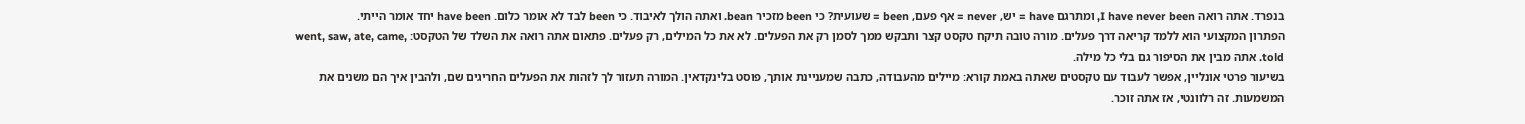בנפרד. אתה רואה I have never been, ומתרגם have = יש, never = אף פעם, been = שעועית? כי been מזכיר bean. ואתה הולך לאיבוד. כי been לבד לא אומר כלום. have been יחד אומר הייתי.
הפתרון המקצועי הוא ללמד קריאה דרך פעלים. מורה טובה תיקח טקסט קצר ותבקש ממך לסמן רק את הפעלים. לא את כל המילים, רק פעלים. פתאום אתה רואה את השלד של הטקסט: went, saw, ate, came, told. אתה מבין את הסיפור גם בלי כל מילה.
בשיעור פרטי אונליין, אפשר לעבוד עם טקסטים שאתה באמת קורא: מיילים מהעבודה, כתבה שמעניינת אותך, פוסט בלינקדאין. המורה תעזור לך לזהות את הפעלים החריגים שם, ולהבין איך הם משנים את המשמעות. זה רלוונטי, אז אתה זוכר.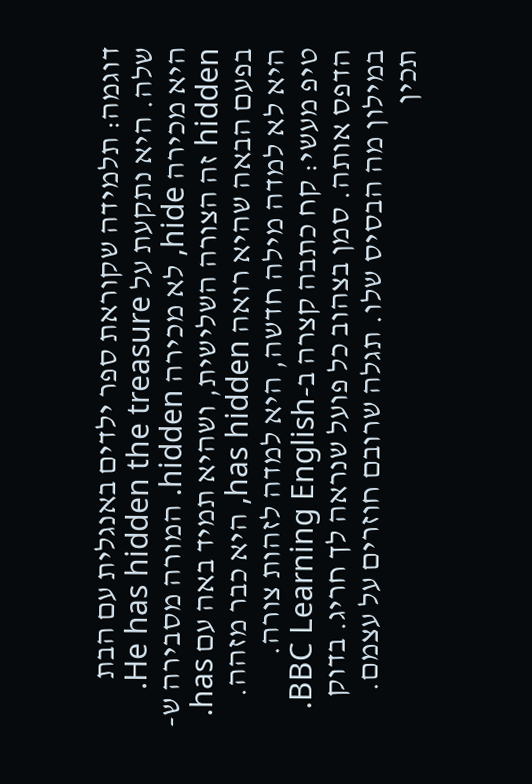דוגמה: תלמידה שקוראת ספר ילדים באנגלית עם הבת שלה. היא נתקעת על He has hidden the treasure. היא מכירה hide, לא מכירה hidden. המורה מסבירה ש-hidden זה הצורה השלישית, ושהיא תמיד באה עם has. בפעם הבאה שהיא רואה has hidden, היא כבר מזהה. היא לא למדה מילה חדשה, היא למדה לזהות צורה.
טיפ מעשי: קח כתבה קצרה ב-BBC Learning English. הדפס אותה. סמן בצהוב כל פועל שנראה לך חריג. בדוק במילון מה הבסיס שלו. תגלה שרובם חוזרים על עצמם. תכין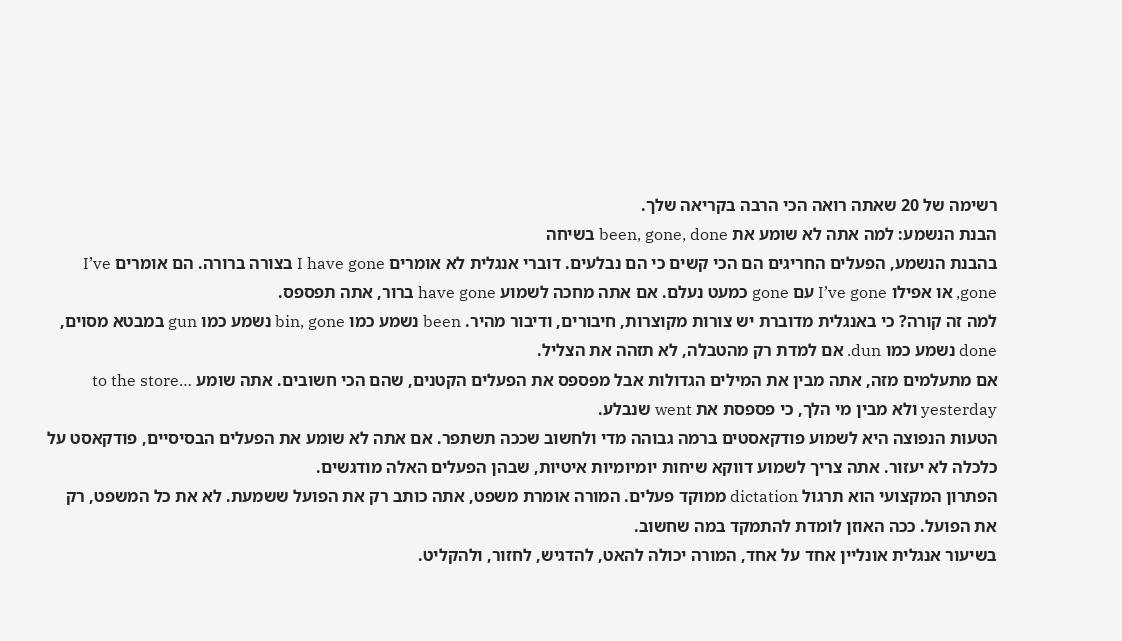רשימה של 20 שאתה רואה הכי הרבה בקריאה שלך.
הבנת הנשמע: למה אתה לא שומע את been, gone, done בשיחה
בהבנת הנשמע, הפעלים החריגים הם הכי קשים כי הם נבלעים. דוברי אנגלית לא אומרים I have gone בצורה ברורה. הם אומרים I’ve gone, או אפילו I’ve gone עם gone כמעט נעלם. אם אתה מחכה לשמוע have gone ברור, אתה תפספס.
למה זה קורה? כי באנגלית מדוברת יש צורות מקוצרות, חיבורים, ודיבור מהיר. been נשמע כמו bin, gone נשמע כמו gun במבטא מסוים, done נשמע כמו dun. אם למדת רק מהטבלה, לא תזהה את הצליל.
אם מתעלמים מזה, אתה מבין את המילים הגדולות אבל מפספס את הפעלים הקטנים, שהם הכי חשובים. אתה שומע …to the store yesterday ולא מבין מי הלך, כי פספסת את went שנבלע.
הטעות הנפוצה היא לשמוע פודקאסטים ברמה גבוהה מדי ולחשוב שככה תשתפר. אם אתה לא שומע את הפעלים הבסיסיים, פודקאסט על כלכלה לא יעזור. אתה צריך לשמוע דווקא שיחות יומיומיות איטיות, שבהן הפעלים האלה מודגשים.
הפתרון המקצועי הוא תרגול dictation ממוקד פעלים. המורה אומרת משפט, אתה כותב רק את הפועל ששמעת. לא את כל המשפט, רק את הפועל. ככה האוזן לומדת להתמקד במה שחשוב.
בשיעור אנגלית אונליין אחד על אחד, המורה יכולה להאט, להדגיש, לחזור, ולהקליט.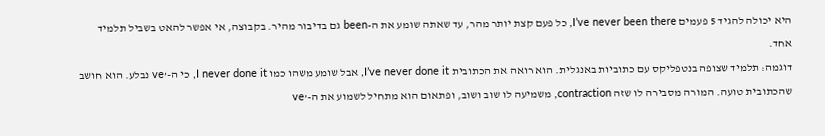היא יכולה להגיד 5 פעמים I’ve never been there, כל פעם קצת יותר מהר, עד שאתה שומע את ה-been גם בדיבור מהיר. בקבוצה, אי אפשר להאט בשביל תלמיד אחד.
דוגמה: תלמיד שצופה בנטפליקס עם כתוביות באנגלית. הוא רואה את הכתובית I’ve never done it, אבל שומע משהו כמו I never done it, כי ה-’ve נבלע. הוא חושב שהכתובית טועה. המורה מסבירה לו שזה contraction, משמיעה לו שוב ושוב, ופתאום הוא מתחיל לשמוע את ה-’ve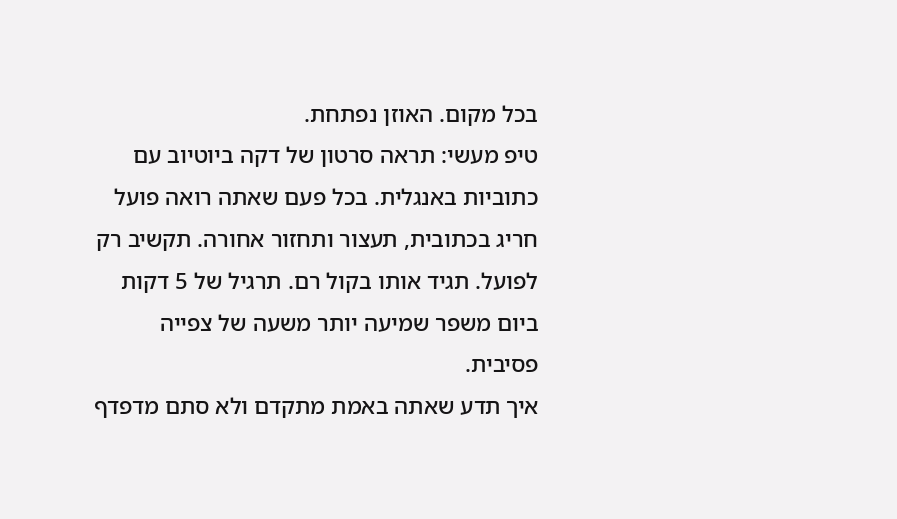בכל מקום. האוזן נפתחת.
טיפ מעשי: תראה סרטון של דקה ביוטיוב עם כתוביות באנגלית. בכל פעם שאתה רואה פועל חריג בכתובית, תעצור ותחזור אחורה. תקשיב רק לפועל. תגיד אותו בקול רם. תרגיל של 5 דקות ביום משפר שמיעה יותר משעה של צפייה פסיבית.
איך תדע שאתה באמת מתקדם ולא סתם מדפדף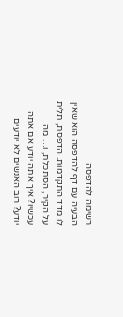רשימה להדפסה
הבעיה עם דף להדפסה הוא שאין לו מדד התקדמות. הדפסת, תלית על הקיר, הסתכלת, ו… מה עכשיו? איך אתה יודע אם אתה יודע? רוב האנשים לא יודעים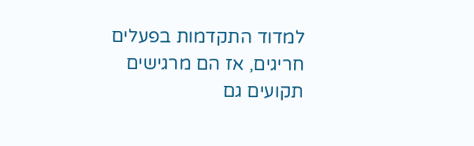למדוד התקדמות בפעלים חריגים, אז הם מרגישים תקועים גם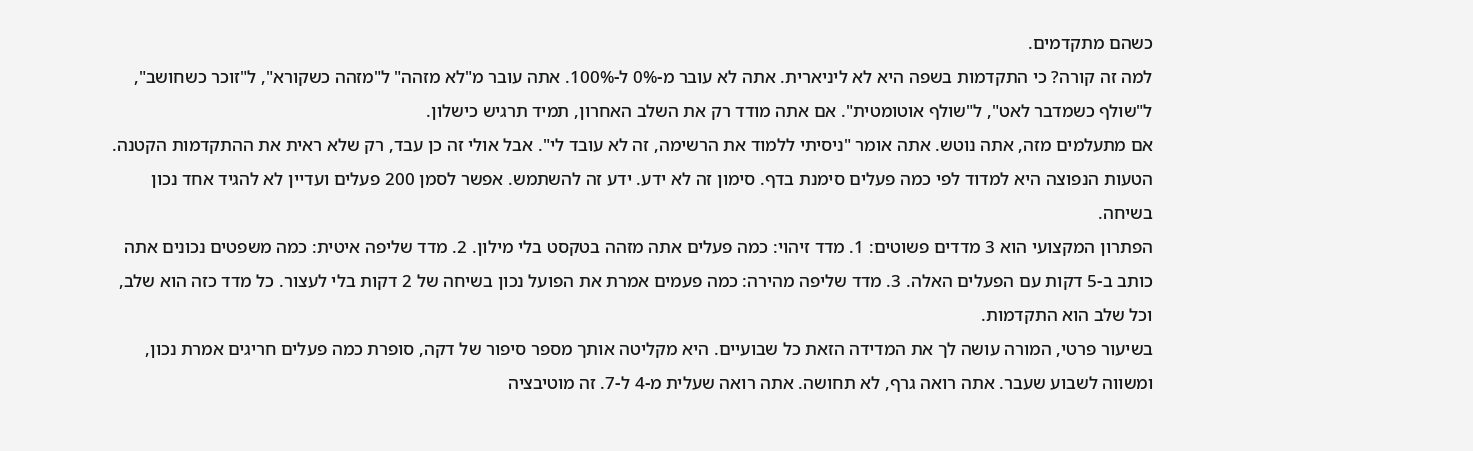כשהם מתקדמים.
למה זה קורה? כי התקדמות בשפה היא לא ליניארית. אתה לא עובר מ-0% ל-100%. אתה עובר מ"לא מזהה" ל"מזהה כשקורא", ל"זוכר כשחושב", ל"שולף כשמדבר לאט", ל"שולף אוטומטית". אם אתה מודד רק את השלב האחרון, תמיד תרגיש כישלון.
אם מתעלמים מזה, אתה נוטש. אתה אומר "ניסיתי ללמוד את הרשימה, זה לא עובד לי". אבל אולי זה כן עבד, רק שלא ראית את ההתקדמות הקטנה.
הטעות הנפוצה היא למדוד לפי כמה פעלים סימנת בדף. סימון זה לא ידע. ידע זה להשתמש. אפשר לסמן 200 פעלים ועדיין לא להגיד אחד נכון בשיחה.
הפתרון המקצועי הוא 3 מדדים פשוטים: 1. מדד זיהוי: כמה פעלים אתה מזהה בטקסט בלי מילון. 2. מדד שליפה איטית: כמה משפטים נכונים אתה כותב ב-5 דקות עם הפעלים האלה. 3. מדד שליפה מהירה: כמה פעמים אמרת את הפועל נכון בשיחה של 2 דקות בלי לעצור. כל מדד כזה הוא שלב, וכל שלב הוא התקדמות.
בשיעור פרטי, המורה עושה לך את המדידה הזאת כל שבועיים. היא מקליטה אותך מספר סיפור של דקה, סופרת כמה פעלים חריגים אמרת נכון, ומשווה לשבוע שעבר. אתה רואה גרף, לא תחושה. אתה רואה שעלית מ-4 ל-7. זה מוטיבציה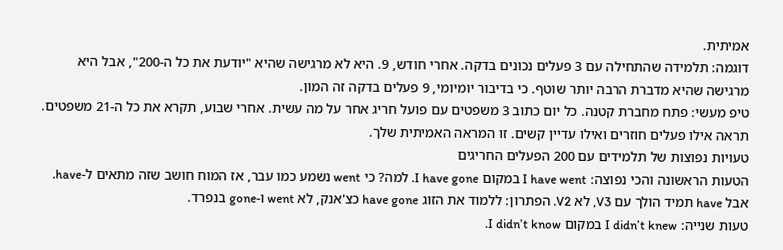אמיתית.
דוגמה: תלמידה שהתחילה עם 3 פעלים נכונים בדקה. אחרי חודש, 9. היא לא מרגישה שהיא "יודעת את כל ה-200", אבל היא מרגישה שהיא מדברת הרבה יותר שוטף. כי בדיבור יומיומי, 9 פעלים בדקה זה המון.
טיפ מעשי: פתח מחברת קטנה. כל יום כתוב 3 משפטים עם פועל חריג אחר על מה עשית. אחרי שבוע, תקרא את כל ה-21 משפטים. תראה אילו פעלים חוזרים ואילו עדיין קשים. זו המראה האמיתית שלך.
טעויות נפוצות של תלמידים עם 200 הפעלים החריגים
הטעות הראשונה והכי נפוצה: I have went במקום I have gone. למה? כי went נשמע כמו עבר, אז המוח חושב שזה מתאים ל-have. אבל have תמיד הולך עם V3, לא V2. הפתרון: ללמוד את הזוג have gone כצ'אנק, לא went ו-gone בנפרד.
טעות שנייה: I didn’t knew במקום I didn’t know.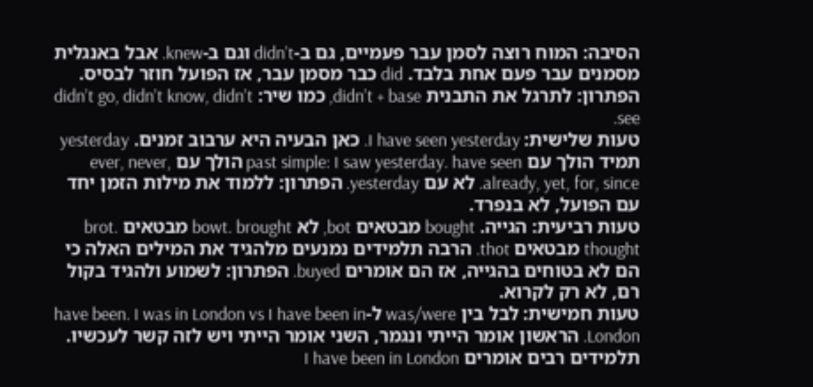הסיבה: המוח רוצה לסמן עבר פעמיים, גם ב-didn’t וגם ב-knew. אבל באנגלית מסמנים עבר פעם אחת בלבד. did כבר מסמן עבר, אז הפועל חוזר לבסיס. הפתרון: לתרגל את התבנית didn’t + base, כמו שיר: didn’t go, didn’t know, didn’t see.
טעות שלישית: I have seen yesterday. כאן הבעיה היא ערבוב זמנים. yesterday תמיד הולך עם past simple: I saw yesterday. have seen הולך עם ever, never, already, yet, for, since. לא עם yesterday. הפתרון: ללמוד את מילות הזמן יחד עם הפועל, לא בנפרד.
טעות רביעית: הגייה. bought מבטאים bot, לא bowt. brought מבטאים brot. thought מבטאים thot. הרבה תלמידים נמנעים מלהגיד את המילים האלה כי הם לא בטוחים בהגייה, אז הם אומרים buyed. הפתרון: לשמוע ולהגיד בקול רם, לא רק לקרוא.
טעות חמישית: לבל בין was/were ל-have been. I was in London vs I have been in London. הראשון אומר הייתי ונגמר, השני אומר הייתי ויש לזה קשר לעכשיו. תלמידים רבים אומרים I have been in London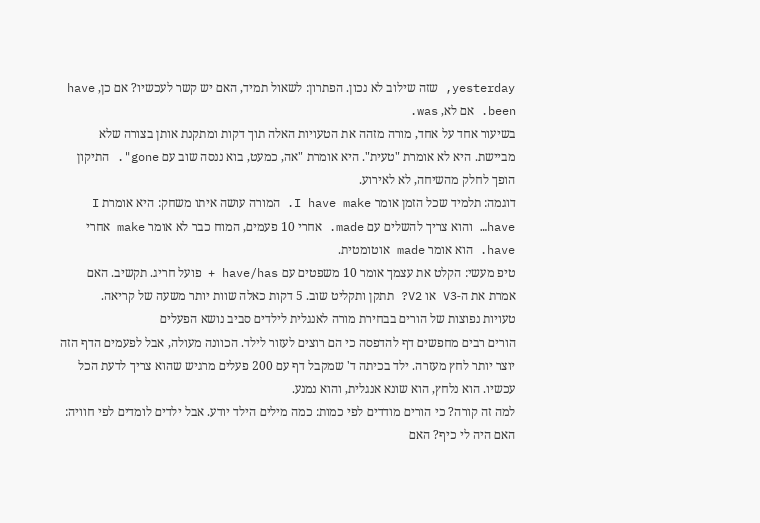yesterday, שזה שילוב לא נכון. הפתרון: לשאול תמיד, האם יש קשר לעכשיו? אם כן, have been. אם לא, was.
בשיעור אחד על אחד, מורה מזהה את הטעויות האלה תוך דקות ומתקנת אותן בצורה שלא מביישת. היא לא אומרת "טעית". היא אומרת "אה, כמעט, בוא ננסה שוב עם gone". התיקון הופך לחלק מהשיחה, לא לאירוע.
דוגמה: תלמיד שכל הזמן אומר I have make. המורה עושה איתו משחק: היא אומרת I have… והוא צריך להשלים עם made. אחרי 10 פעמים, המוח כבר לא אומר make אחרי have. הוא אומר made אוטומטית.
טיפ מעשי: הקלט את עצמך אומר 10 משפטים עם have/has + פועל חריג. תקשיב. האם אמרת את ה-V3 או V2? תתקן ותקליט שוב. 5 דקות כאלה שוות יותר משעה של קריאה.
טעויות נפוצות של הורים בבחירת מורה לאנגלית לילדים סביב נושא הפעלים
הורים רבים מחפשים דף להדפסה כי הם רוצים לעזור לילד. הכוונה מעולה, אבל לפעמים הדף הזה יוצר יותר לחץ מעזרה. ילד בכיתה ד' שמקבל דף עם 200 פעלים מרגיש שהוא צריך לדעת הכל עכשיו. הוא נלחץ, הוא שונא אנגלית, והוא נמנע.
למה זה קורה? כי הורים מודדים לפי כמות: כמה מילים הילד יודע. אבל ילדים לומדים לפי חוויה: האם היה לי כיף? האם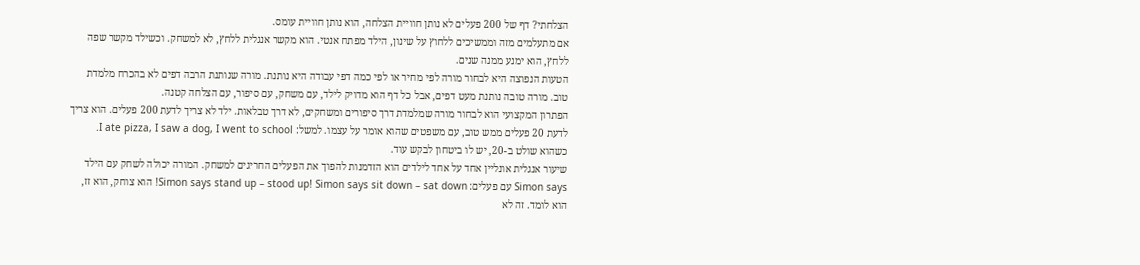הצלחתי? דף של 200 פעלים לא נותן חוויית הצלחה, הוא נותן חוויית עומס.
אם מתעלמים מזה וממשיכים ללחוץ על שינון, הילד מפתח אנטי. הוא מקשר אנגלית ללחץ, לא למשחק. וכשילד מקשר שפה ללחץ, הוא ימנע ממנה שנים.
הטעות הנפוצה היא לבחור מורה לפי מחיר או לפי כמה דפי עבודה היא נותנת. מורה שנותנת הרבה דפים לא בהכרח מלמדת טוב. מורה טובה נותנת מעט דפים, אבל כל דף הוא מדויק לילד, עם משחק, עם סיפור, עם הצלחה קטנה.
הפתרון המקצועי הוא לבחור מורה שמלמדת דרך סיפורים ומשחקים, לא דרך טבלאות. ילד לא צריך לדעת 200 פעלים. הוא צריך לדעת 20 פעלים ממש טוב, עם משפטים שהוא אומר על עצמו. למשל: I ate pizza, I saw a dog, I went to school. כשהוא שולט ב-20, יש לו ביטחון לבקש עוד.
שיעור אנגלית אונליין אחד על אחד לילדים הוא הזדמנות להפוך את הפעלים החריגים למשחק. המורה יכולה לשחק עם הילד Simon says עם פעלים: Simon says stand up – stood up! Simon says sit down – sat down! הוא צוחק, הוא זז, הוא לומד. זה לא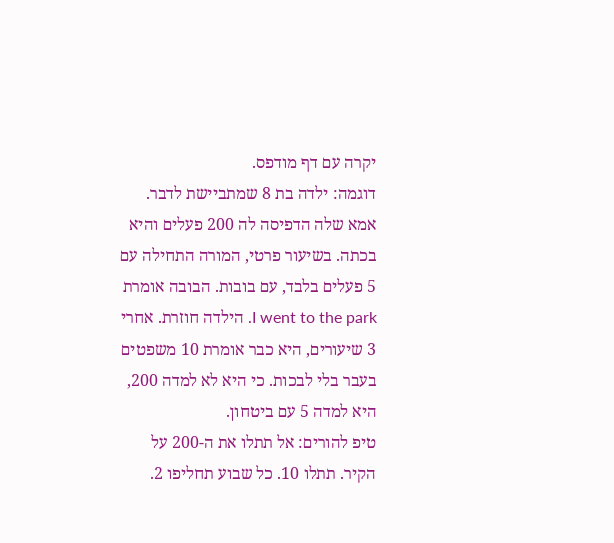יקרה עם דף מודפס.
דוגמה: ילדה בת 8 שמתביישת לדבר. אמא שלה הדפיסה לה 200 פעלים והיא בכתה. בשיעור פרטי, המורה התחילה עם 5 פעלים בלבד, עם בובות. הבובה אומרת I went to the park. הילדה חוזרת. אחרי 3 שיעורים, היא כבר אומרת 10 משפטים בעבר בלי לבכות. כי היא לא למדה 200, היא למדה 5 עם ביטחון.
טיפ להורים: אל תתלו את ה-200 על הקיר. תתלו 10. כל שבוע תחליפו 2.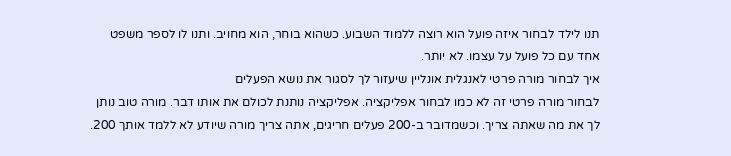תנו לילד לבחור איזה פועל הוא רוצה ללמוד השבוע. כשהוא בוחר, הוא מחויב. ותנו לו לספר משפט אחד עם כל פועל על עצמו. לא יותר.
איך לבחור מורה פרטי לאנגלית אונליין שיעזור לך לסגור את נושא הפעלים
לבחור מורה פרטי זה לא כמו לבחור אפליקציה. אפליקציה נותנת לכולם את אותו דבר. מורה טוב נותן לך את מה שאתה צריך. וכשמדובר ב-200 פעלים חריגים, אתה צריך מורה שיודע לא ללמד אותך 200.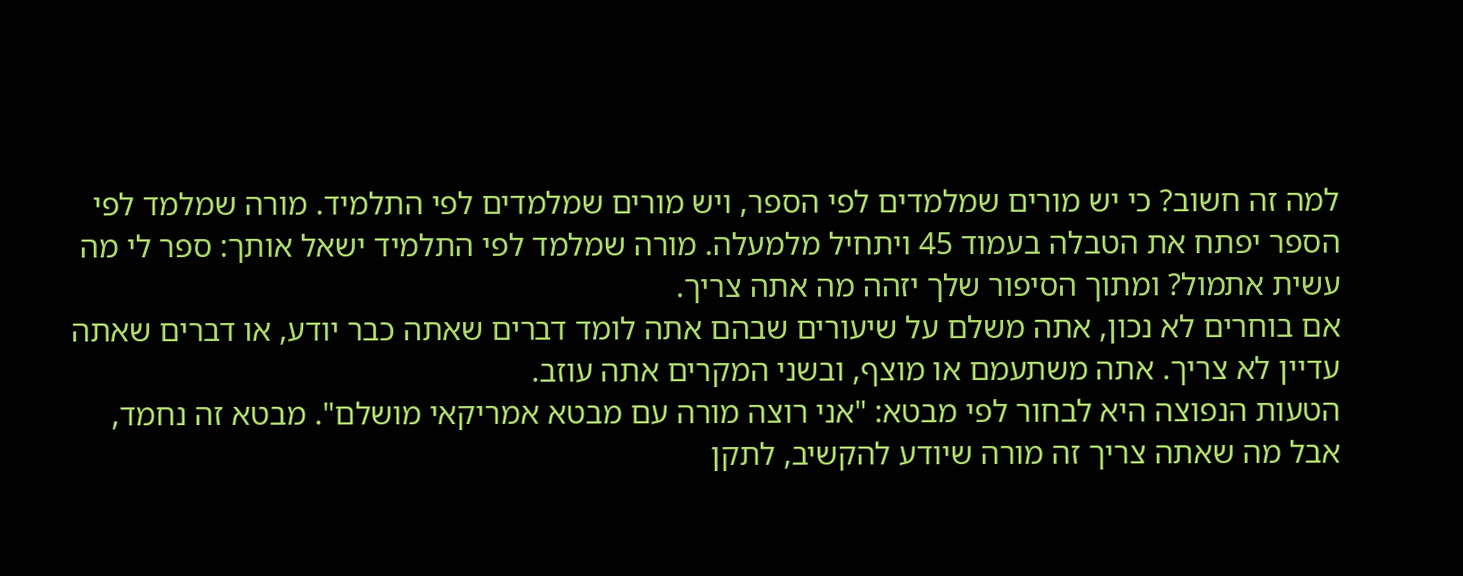למה זה חשוב? כי יש מורים שמלמדים לפי הספר, ויש מורים שמלמדים לפי התלמיד. מורה שמלמד לפי הספר יפתח את הטבלה בעמוד 45 ויתחיל מלמעלה. מורה שמלמד לפי התלמיד ישאל אותך: ספר לי מה עשית אתמול? ומתוך הסיפור שלך יזהה מה אתה צריך.
אם בוחרים לא נכון, אתה משלם על שיעורים שבהם אתה לומד דברים שאתה כבר יודע, או דברים שאתה עדיין לא צריך. אתה משתעמם או מוצף, ובשני המקרים אתה עוזב.
הטעות הנפוצה היא לבחור לפי מבטא: "אני רוצה מורה עם מבטא אמריקאי מושלם". מבטא זה נחמד, אבל מה שאתה צריך זה מורה שיודע להקשיב, לתקן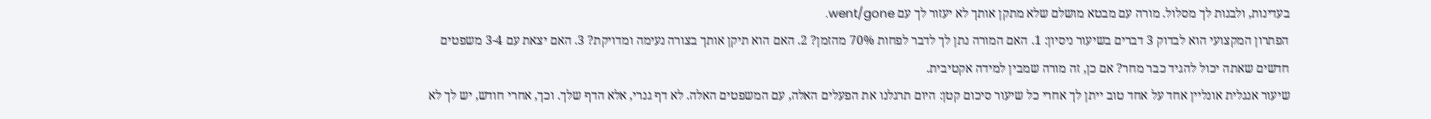בעדינות, ולבנות לך מסלול. מורה עם מבטא מושלם שלא מתקן אותך לא יעזור לך עם went/gone.
הפתרון המקצועי הוא לבדוק 3 דברים בשיעור ניסיון: 1. האם המורה נתן לך לדבר לפחות 70% מהזמן? 2. האם הוא תיקן אותך בצורה נעימה ומדויקת? 3. האם יצאת עם 3-4 משפטים חדשים שאתה יכול להגיד כבר מחר? אם כן, זה מורה שמבין למידה אקטיבית.
שיעור אנגלית אונליין אחד על אחד טוב ייתן לך אחרי כל שיעור סיכום קטן: היום תרגלנו את הפעלים האלה, עם המשפטים האלה. לא דף גנרי, אלא הדף שלך. וכך, אחרי חודש, יש לך לא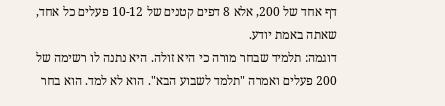דף אחד של 200, אלא 8 דפים קטנים של 10-12 פעלים כל אחד, שאתה באמת יודע.
דוגמה: תלמיד שבחר מורה כי היא זולה. היא נתנה לו רשימה של 200 פעלים ואמרה "תלמד לשבוע הבא". הוא לא למד. הוא בחר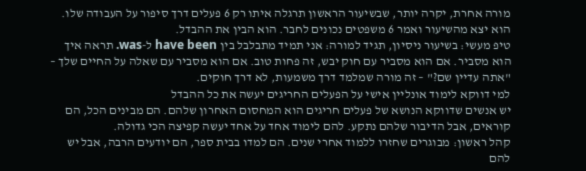מורה אחרת, יקרה יותר, שבשיעור הראשון תרגלה איתו רק 6 פעלים דרך סיפור על העבודה שלו. הוא יצא מהשיעור ואמר 6 משפטים נכונים לחבר. הוא הבין את ההבדל.
טיפ מעשי: בשיעור ניסיון, תגיד למורה: אני תמיד מתבלבל בין have been ל-was. תראה איך הוא מסביר. אם הוא מסביר עם חוק יבש, זה פחות טוב. אם הוא מסביר עם שאלה על החיים שלך – "אתה עדיין שם?" – זה מורה שמלמד דרך משמעות, לא דרך חוקים.
למי דווקא לימוד אונליין אישי על הפעלים החריגים יעשה את כל ההבדל
יש אנשים שדווקא הנושא של פעלים חריגים הוא המחסום האחרון שלהם. הם מבינים הכל, הם קוראים, אבל הדיבור שלהם נתקע. להם לימוד אחד על אחד יעשה קפיצה הכי גדולה.
קהל ראשון: מבוגרים שחזרו ללמוד אחרי שנים. הם למדו בבית ספר, הם יודעים הרבה, אבל יש להם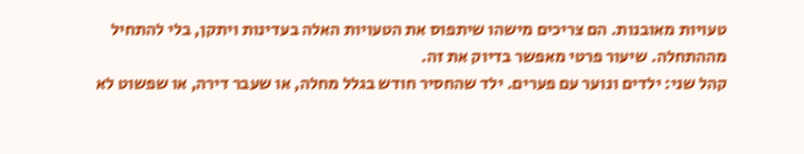טעויות מאובנות. הם צריכים מישהו שיתפוס את הטעויות האלה בעדינות ויתקן, בלי להתחיל מההתחלה. שיעור פרטי מאפשר בדיוק את זה.
קהל שני: ילדים ונוער עם פערים. ילד שהחסיר חודש בגלל מחלה, או שעבר דירה, או שפשוט לא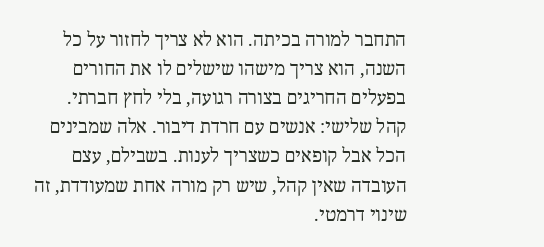התחבר למורה בכיתה. הוא לא צריך לחזור על כל השנה, הוא צריך מישהו שישלים לו את החורים בפעלים החריגים בצורה רגועה, בלי לחץ חברתי.
קהל שלישי: אנשים עם חרדת דיבור. אלה שמבינים הכל אבל קופאים כשצריך לענות. בשבילם, עצם העובדה שאין קהל, שיש רק מורה אחת שמעודדת, זה שינוי דרמטי.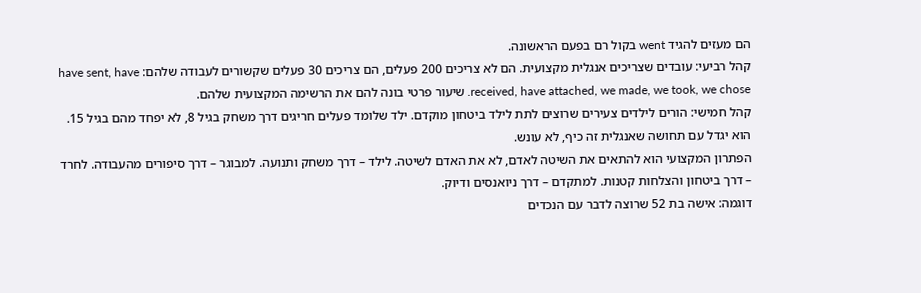הם מעזים להגיד went בקול רם בפעם הראשונה.
קהל רביעי: עובדים שצריכים אנגלית מקצועית. הם לא צריכים 200 פעלים, הם צריכים 30 פעלים שקשורים לעבודה שלהם: have sent, have received, have attached, we made, we took, we chose. שיעור פרטי בונה להם את הרשימה המקצועית שלהם.
קהל חמישי: הורים לילדים צעירים שרוצים לתת לילד ביטחון מוקדם. ילד שלומד פעלים חריגים דרך משחק בגיל 8, לא יפחד מהם בגיל 15. הוא יגדל עם תחושה שאנגלית זה כיף, לא עונש.
הפתרון המקצועי הוא להתאים את השיטה לאדם, לא את האדם לשיטה. לילד – דרך משחק ותנועה. למבוגר – דרך סיפורים מהעבודה. לחרד – דרך ביטחון והצלחות קטנות. למתקדם – דרך ניואנסים ודיוק.
דוגמה: אישה בת 52 שרוצה לדבר עם הנכדים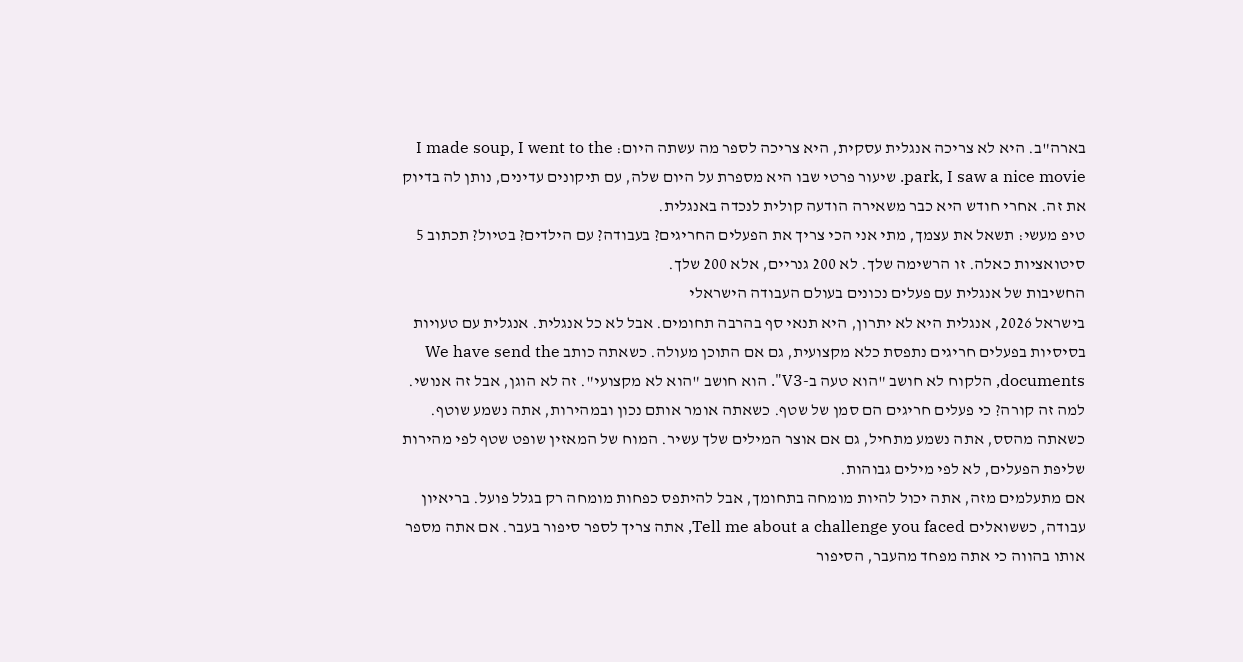בארה"ב. היא לא צריכה אנגלית עסקית, היא צריכה לספר מה עשתה היום: I made soup, I went to the park, I saw a nice movie. שיעור פרטי שבו היא מספרת על היום שלה, עם תיקונים עדינים, נותן לה בדיוק את זה. אחרי חודש היא כבר משאירה הודעה קולית לנכדה באנגלית.
טיפ מעשי: תשאל את עצמך, מתי אני הכי צריך את הפעלים החריגים? בעבודה? עם הילדים? בטיול? תכתוב 5 סיטואציות כאלה. זו הרשימה שלך. לא 200 גנריים, אלא 200 שלך.
החשיבות של אנגלית עם פעלים נכונים בעולם העבודה הישראלי
בישראל 2026, אנגלית היא לא יתרון, היא תנאי סף בהרבה תחומים. אבל לא כל אנגלית. אנגלית עם טעויות בסיסיות בפעלים חריגים נתפסת כלא מקצועית, גם אם התוכן מעולה. כשאתה כותב We have send the documents, הלקוח לא חושב "הוא טעה ב-V3". הוא חושב "הוא לא מקצועי". זה לא הוגן, אבל זה אנושי.
למה זה קורה? כי פעלים חריגים הם סמן של שטף. כשאתה אומר אותם נכון ובמהירות, אתה נשמע שוטף. כשאתה מהסס, אתה נשמע מתחיל, גם אם אוצר המילים שלך עשיר. המוח של המאזין שופט שטף לפי מהירות שליפת הפעלים, לא לפי מילים גבוהות.
אם מתעלמים מזה, אתה יכול להיות מומחה בתחומך, אבל להיתפס כפחות מומחה רק בגלל פועל. בריאיון עבודה, כששואלים Tell me about a challenge you faced, אתה צריך לספר סיפור בעבר. אם אתה מספר אותו בהווה כי אתה מפחד מהעבר, הסיפור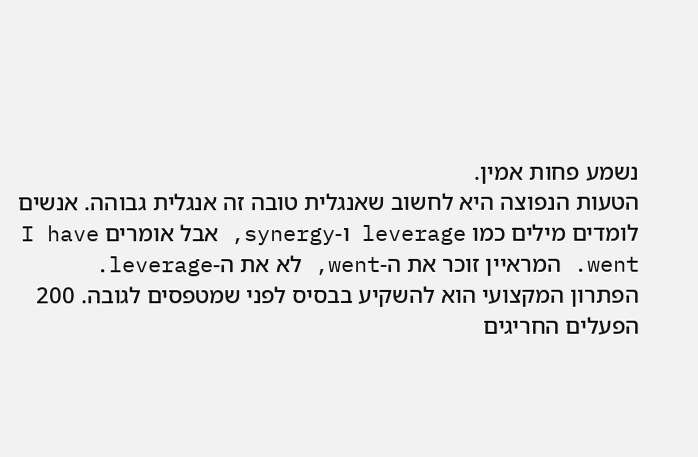נשמע פחות אמין.
הטעות הנפוצה היא לחשוב שאנגלית טובה זה אנגלית גבוהה. אנשים לומדים מילים כמו leverage ו-synergy, אבל אומרים I have went. המראיין זוכר את ה-went, לא את ה-leverage.
הפתרון המקצועי הוא להשקיע בבסיס לפני שמטפסים לגובה. 200 הפעלים החריגים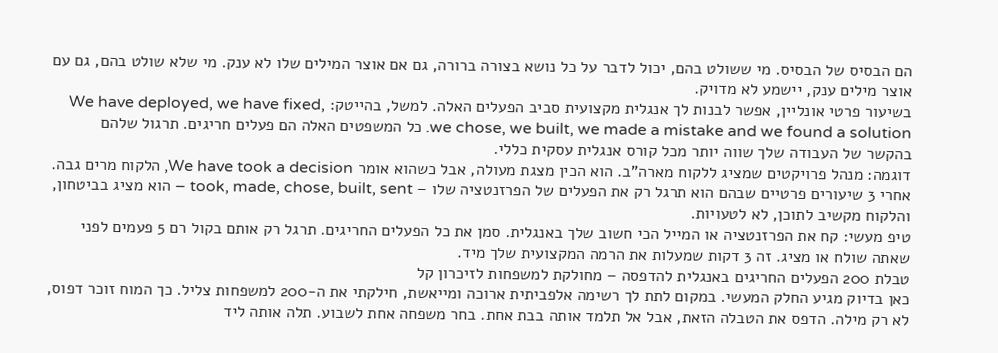הם הבסיס של הבסיס. מי ששולט בהם, יכול לדבר על כל נושא בצורה ברורה, גם אם אוצר המילים שלו לא ענק. מי שלא שולט בהם, גם עם אוצר מילים ענק, יישמע לא מדויק.
בשיעור פרטי אונליין, אפשר לבנות לך אנגלית מקצועית סביב הפעלים האלה. למשל, בהייטק: We have deployed, we have fixed, we chose, we built, we made a mistake and we found a solution. כל המשפטים האלה הם פעלים חריגים. תרגול שלהם בהקשר של העבודה שלך שווה יותר מכל קורס אנגלית עסקית כללי.
דוגמה: מנהל פרויקטים שמציג ללקוח מארה"ב. הוא הכין מצגת מעולה, אבל כשהוא אומר We have took a decision, הלקוח מרים גבה. אחרי 3 שיעורים פרטיים שבהם הוא תרגל רק את הפעלים של הפרזנטציה שלו – took, made, chose, built, sent – הוא מציג בביטחון, והלקוח מקשיב לתוכן, לא לטעויות.
טיפ מעשי: קח את הפרזנטציה או המייל הכי חשוב שלך באנגלית. סמן את כל הפעלים החריגים. תרגל רק אותם בקול רם 5 פעמים לפני שאתה שולח או מציג. זה 3 דקות שמעלות את הרמה המקצועית שלך מיד.
טבלת 200 הפעלים החריגים באנגלית להדפסה – מחולקת למשפחות לזיכרון קל
כאן בדיוק מגיע החלק המעשי. במקום לתת לך רשימה אלפביתית ארוכה ומייאשת, חילקתי את ה-200 למשפחות צליל. כך המוח זוכר דפוס, לא רק מילה. הדפס את הטבלה הזאת, אבל אל תלמד אותה בבת אחת. בחר משפחה אחת לשבוע. תלה אותה ליד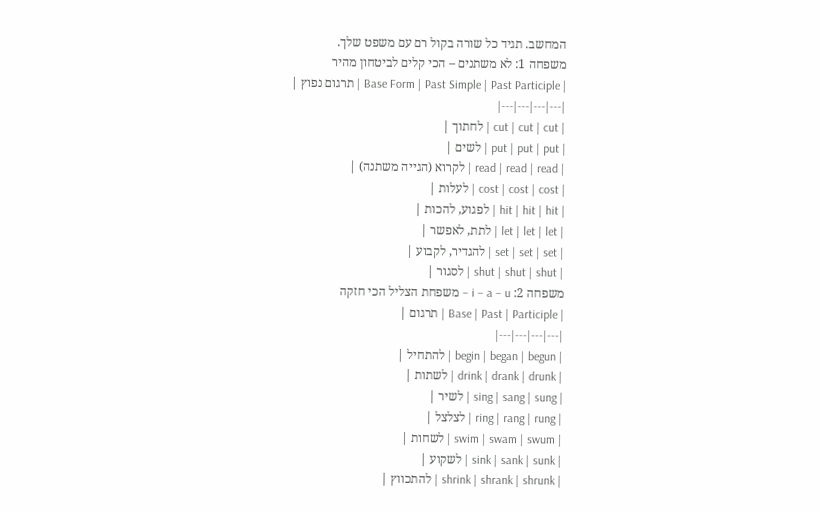המחשב. תגיד כל שורה בקול רם עם משפט שלך.
משפחה 1: לא משתנים – הכי קלים לביטחון מהיר
| Base Form | Past Simple | Past Participle | תרגום נפוץ |
|---|---|---|---|
| cut | cut | cut | לחתוך |
| put | put | put | לשים |
| read | read | read | לקרוא (הגייה משתנה) |
| cost | cost | cost | לעלות |
| hit | hit | hit | לפגוע, להכות |
| let | let | let | לתת, לאפשר |
| set | set | set | להגדיר, לקבוע |
| shut | shut | shut | לסגור |
משפחה 2: i – a – u – משפחת הצליל הכי חזקה
| Base | Past | Participle | תרגום |
|---|---|---|---|
| begin | began | begun | להתחיל |
| drink | drank | drunk | לשתות |
| sing | sang | sung | לשיר |
| ring | rang | rung | לצלצל |
| swim | swam | swum | לשחות |
| sink | sank | sunk | לשקוע |
| shrink | shrank | shrunk | להתכווץ |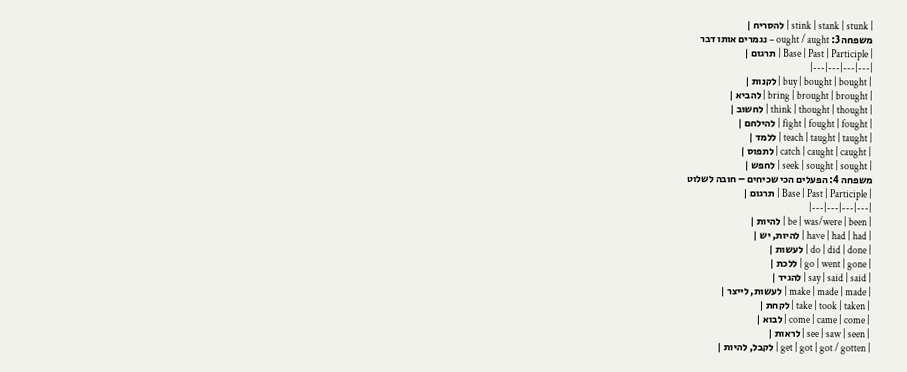| stink | stank | stunk | להסריח |
משפחה 3: ought / aught – נגמרים אותו דבר
| Base | Past | Participle | תרגום |
|---|---|---|---|
| buy | bought | bought | לקנות |
| bring | brought | brought | להביא |
| think | thought | thought | לחשוב |
| fight | fought | fought | להילחם |
| teach | taught | taught | ללמד |
| catch | caught | caught | לתפוס |
| seek | sought | sought | לחפש |
משפחה 4: הפעלים הכי שכיחים – חובה לשלוט
| Base | Past | Participle | תרגום |
|---|---|---|---|
| be | was/were | been | להיות |
| have | had | had | להיות, יש |
| do | did | done | לעשות |
| go | went | gone | ללכת |
| say | said | said | להגיד |
| make | made | made | לעשות, לייצר |
| take | took | taken | לקחת |
| come | came | come | לבוא |
| see | saw | seen | לראות |
| get | got | got / gotten | לקבל, להיות |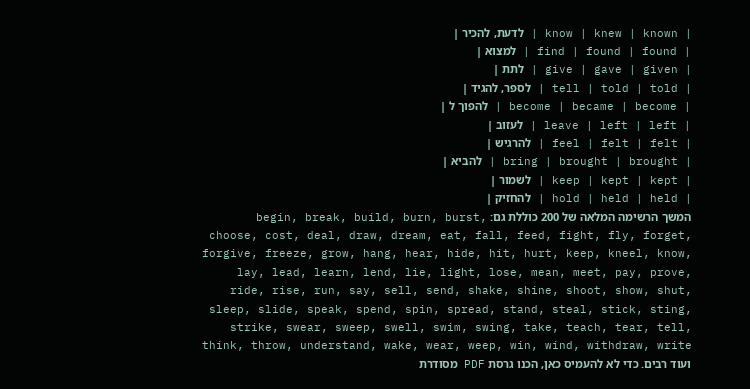| know | knew | known | לדעת, להכיר |
| find | found | found | למצוא |
| give | gave | given | לתת |
| tell | told | told | לספר, להגיד |
| become | became | become | להפוך ל |
| leave | left | left | לעזוב |
| feel | felt | felt | להרגיש |
| bring | brought | brought | להביא |
| keep | kept | kept | לשמור |
| hold | held | held | להחזיק |
המשך הרשימה המלאה של 200 כוללת גם: begin, break, build, burn, burst, choose, cost, deal, draw, dream, eat, fall, feed, fight, fly, forget, forgive, freeze, grow, hang, hear, hide, hit, hurt, keep, kneel, know, lay, lead, learn, lend, lie, light, lose, mean, meet, pay, prove, ride, rise, run, say, sell, send, shake, shine, shoot, show, shut, sleep, slide, speak, spend, spin, spread, stand, steal, stick, sting, strike, swear, sweep, swell, swim, swing, take, teach, tear, tell, think, throw, understand, wake, wear, weep, win, wind, withdraw, write ועוד רבים. כדי לא להעמיס כאן, הכנו גרסת PDF מסודרת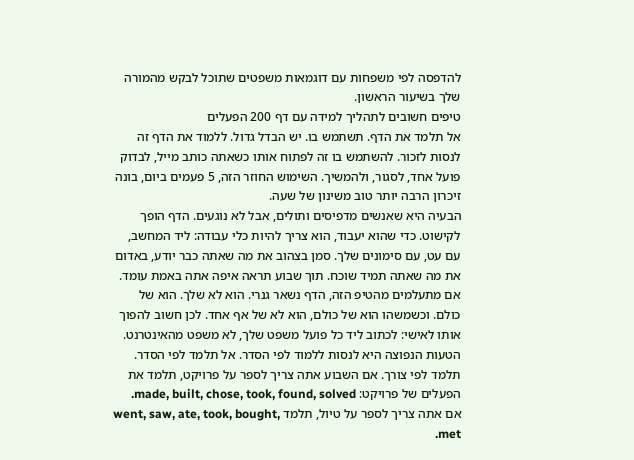להדפסה לפי משפחות עם דוגמאות משפטים שתוכל לבקש מהמורה שלך בשיעור הראשון.
טיפים חשובים לתהליך למידה עם דף 200 הפעלים
אל תלמד את הדף. תשתמש בו. יש הבדל גדול. ללמוד את הדף זה לנסות לזכור. להשתמש בו זה לפתוח אותו כשאתה כותב מייל, לבדוק פועל אחד, לסגור, ולהמשיך. השימוש החוזר הזה, 5 פעמים ביום, בונה זיכרון הרבה יותר טוב משינון של שעה.
הבעיה היא שאנשים מדפיסים ותולים, אבל לא נוגעים. הדף הופך לקישוט. כדי שהוא יעבוד, הוא צריך להיות כלי עבודה: ליד המחשב, עם עט, עם סימונים שלך. סמן בצהוב את מה שאתה כבר יודע, באדום את מה שאתה תמיד שוכח. תוך שבוע תראה איפה אתה באמת עומד.
אם מתעלמים מהטיפ הזה, הדף נשאר גנרי. הוא לא שלך. הוא של כולם. וכשמשהו הוא של כולם, הוא לא של אף אחד. לכן חשוב להפוך אותו לאישי: לכתוב ליד כל פועל משפט שלך, לא משפט מהאינטרנט.
הטעות הנפוצה היא לנסות ללמוד לפי הסדר. אל תלמד לפי הסדר. תלמד לפי צורך. אם השבוע אתה צריך לספר על פרויקט, תלמד את הפעלים של פרויקט: made, built, chose, took, found, solved. אם אתה צריך לספר על טיול, תלמד went, saw, ate, took, bought, met.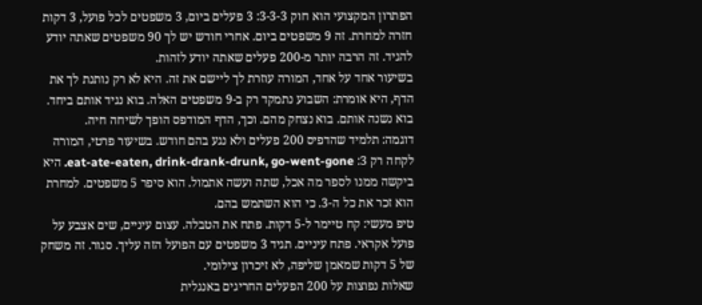הפתרון המקצועי הוא חוק 3-3-3: 3 פעלים ביום, 3 משפטים לכל פועל, 3 דקות חזרה למחרת. זה 9 משפטים ביום. אחרי חודש יש לך 90 משפטים שאתה יודע להגיד. זה הרבה יותר מ-200 פעלים שאתה יודע לזהות.
בשיעור אחד על אחד, המורה עוזרת לך ליישם את זה. היא לא רק נותנת לך את הדף, היא אומרת: השבוע נתמקד רק ב-9 משפטים האלה. בוא נגיד אותם ביחד. בוא נשנה אותם. בוא נצחק מהם. וכך, הדף המודפס הופך לשיחה חיה.
דוגמה: תלמיד שהדפיס 200 פעלים ולא נגע בהם חודש. בשיעור פרטי, המורה לקחה רק 3: eat-ate-eaten, drink-drank-drunk, go-went-gone. היא ביקשה ממנו לספר מה אכל, שתה ועשה אתמול. הוא סיפר 5 משפטים. למחרת הוא זכר את כל ה-3. כי הוא השתמש בהם.
טיפ מעשי: קח טיימר ל-5 דקות. פתח את הטבלה. עצום עיניים, שים אצבע על פועל אקראי. פתח עיניים. תגיד 3 משפטים עם הפועל הזה עליך. סגור. זה משחק של 5 דקות שמאמן שליפה, לא זיכרון צילומי.
שאלות נפוצות על 200 הפעלים החריגים באנגלית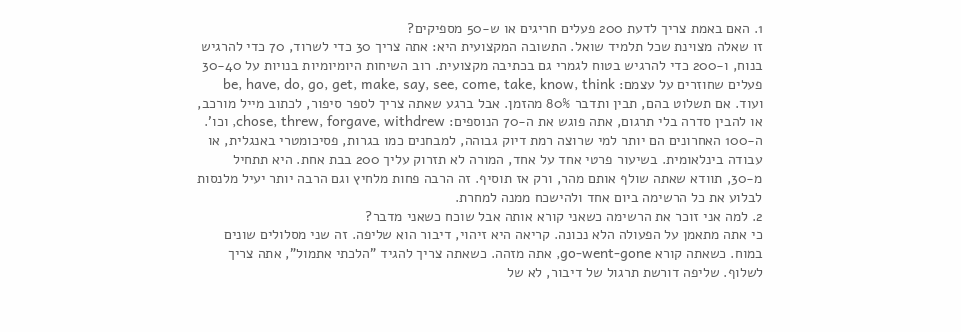1. האם באמת צריך לדעת 200 פעלים חריגים או ש-50 מספיקים?
זו שאלה מצוינת שכל תלמיד שואל. התשובה המקצועית היא: אתה צריך 30 כדי לשרוד, 70 כדי להרגיש בנוח, ו-200 כדי להרגיש בטוח לגמרי גם בכתיבה מקצועית. רוב השיחות היומיומיות בנויות על 30-40 פעלים שחוזרים על עצמם: be, have, do, go, get, make, say, see, come, take, know, think ועוד. אם תשלוט בהם, תבין ותדבר 80% מהזמן. אבל ברגע שאתה צריך לספר סיפור, לכתוב מייל מורכב, או להבין סדרה בלי תרגום, אתה פוגש את ה-70 הנוספים: chose, threw, forgave, withdrew, וכו'. ה-100 האחרונים הם יותר למי שרוצה רמת דיוק גבוהה, למבחנים כמו בגרות, פסיכומטרי באנגלית, או עבודה בינלאומית. בשיעור פרטי אחד על אחד, המורה לא תזרוק עליך 200 בבת אחת. היא תתחיל מ-30, תוודא שאתה שולף אותם מהר, ורק אז תוסיף. זה הרבה פחות מלחיץ וגם הרבה יותר יעיל מלנסות לבלוע את כל הרשימה ביום אחד ולהישכח ממנה למחרת.
2. למה אני זוכר את הרשימה כשאני קורא אותה אבל שוכח כשאני מדבר?
כי אתה מתאמן על הפעולה הלא נכונה. קריאה היא זיהוי, דיבור הוא שליפה. זה שני מסלולים שונים במוח. כשאתה קורא go-went-gone, אתה מזהה. כשאתה צריך להגיד "הלכתי אתמול", אתה צריך לשלוף. שליפה דורשת תרגול של דיבור, לא של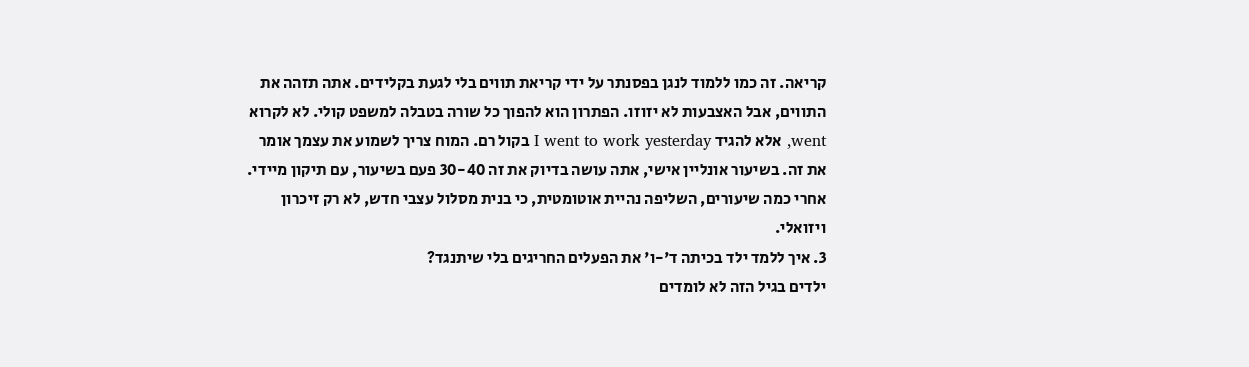קריאה. זה כמו ללמוד לנגן בפסנתר על ידי קריאת תווים בלי לגעת בקלידים. אתה תזהה את התווים, אבל האצבעות לא יזוזו. הפתרון הוא להפוך כל שורה בטבלה למשפט קולי. לא לקרוא went, אלא להגיד I went to work yesterday בקול רם. המוח צריך לשמוע את עצמך אומר את זה. בשיעור אונליין אישי, אתה עושה בדיוק את זה 30-40 פעם בשיעור, עם תיקון מיידי. אחרי כמה שיעורים, השליפה נהיית אוטומטית, כי בנית מסלול עצבי חדש, לא רק זיכרון ויזואלי.
3. איך ללמד ילד בכיתה ד'-ו' את הפעלים החריגים בלי שיתנגד?
ילדים בגיל הזה לא לומדים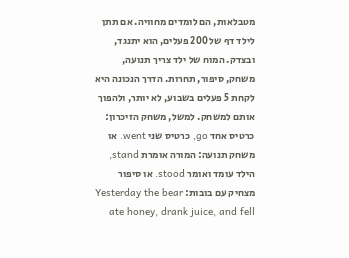מטבלאות, הם לומדים מחוויה. אם תתן לילד דף של 200 פעלים, הוא יתנגד, ובצדק. המוח של ילד צריך תנועה, משחק, סיפור, תחרות. הדרך הנכונה היא לקחת 5 פעלים בשבוע, לא יותר, ולהפוך אותם למשחק. למשל, משחק הזיכרון: כרטיס אחד go, כרטיס שני went. או משחק תנועה: המורה אומרת stand, הילד עומד ואומר stood. או סיפור מצחיק עם בובות: Yesterday the bear ate honey, drank juice, and fell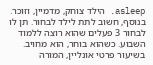asleep. הילד צוחק, מדמיין, וזוכר. בנוסף, חשוב לתת לילד לבחור. תן לו לבחור 3 פעלים שהוא רוצה ללמוד השבוע. כשהוא בוחר, הוא מחויב. בשיעור פרטי אונליין, המורה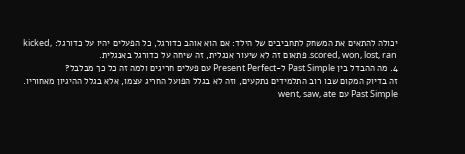יכולה להתאים את המשחק לתחביבים של הילד: אם הוא אוהב כדורגל, כל הפעלים יהיו על כדורגל: kicked, scored, won, lost, ran. פתאום זה לא שיעור אנגלית, זה שיחה על כדורגל באנגלית.
4. מה ההבדל בין Past Simple ל-Present Perfect עם פעלים חריגים ולמה זה כל כך מבלבל?
זה בדיוק המקום שבו רוב התלמידים נתקעים, וזה לא בגלל הפועל החריג עצמו, אלא בגלל ההיגיון מאחוריו. Past Simple עם went, saw, ate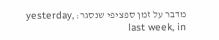מדבר על זמן ספציפי שנסגר: yesterday, last week, in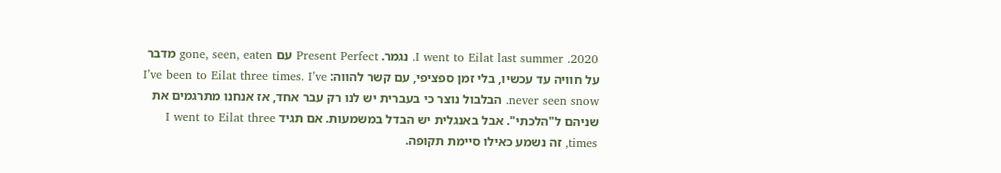2020. I went to Eilat last summer. נגמר. Present Perfect עם gone, seen, eaten מדבר על חוויה עד עכשיו, בלי זמן ספציפי, עם קשר להווה: I’ve been to Eilat three times. I’ve never seen snow. הבלבול נוצר כי בעברית יש לנו רק עבר אחד, אז אנחנו מתרגמים את שניהם ל"הלכתי". אבל באנגלית יש הבדל במשמעות. אם תגיד I went to Eilat three times, זה נשמע כאילו סיימת תקופה.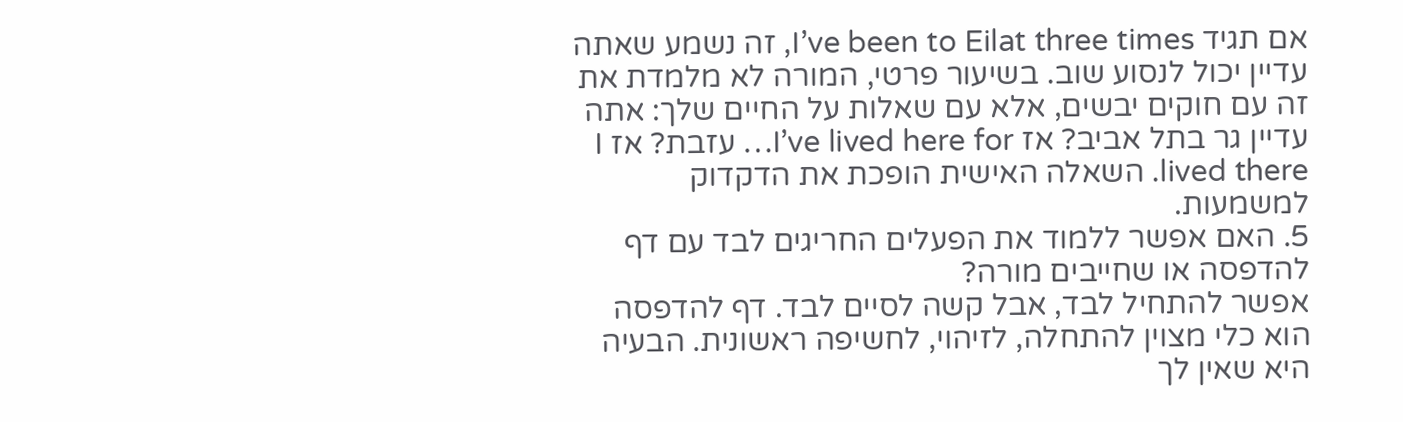אם תגיד I’ve been to Eilat three times, זה נשמע שאתה עדיין יכול לנסוע שוב. בשיעור פרטי, המורה לא מלמדת את זה עם חוקים יבשים, אלא עם שאלות על החיים שלך: אתה עדיין גר בתל אביב? אז I’ve lived here for… עזבת? אז I lived there. השאלה האישית הופכת את הדקדוק למשמעות.
5. האם אפשר ללמוד את הפעלים החריגים לבד עם דף להדפסה או שחייבים מורה?
אפשר להתחיל לבד, אבל קשה לסיים לבד. דף להדפסה הוא כלי מצוין להתחלה, לזיהוי, לחשיפה ראשונית. הבעיה היא שאין לך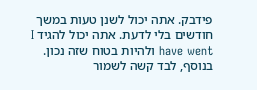פידבק. אתה יכול לשנן טעות במשך חודשים בלי לדעת. אתה יכול להגיד I have went ולהיות בטוח שזה נכון. בנוסף, לבד קשה לשמור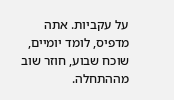על עקביות. אתה מדפיס, לומד יומיים, שוכח שבוע, חוזר שוב מההתחלה.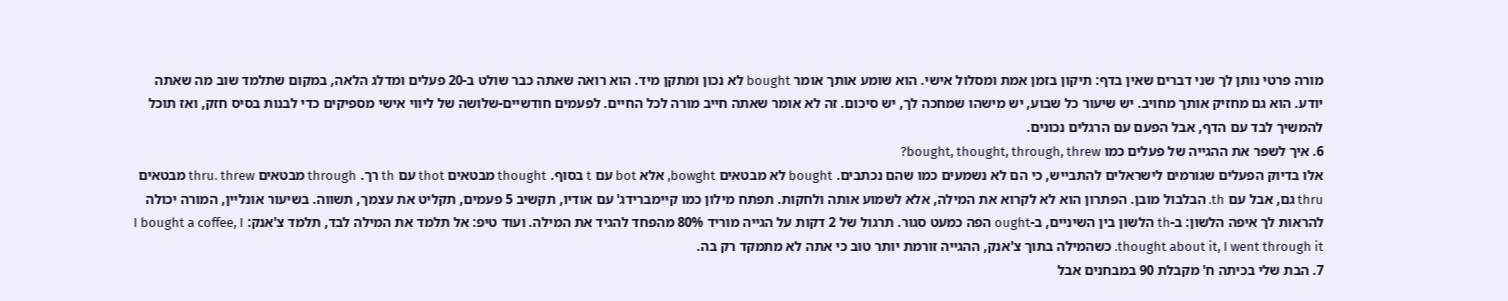מורה פרטי נותן לך שני דברים שאין בדף: תיקון בזמן אמת ומסלול אישי. הוא שומע אותך אומר bought לא נכון ומתקן מיד. הוא רואה שאתה כבר שולט ב-20 פעלים ומדלג הלאה, במקום שתלמד שוב מה שאתה יודע. הוא גם מחזיק אותך מחויב. יש שיעור כל שבוע, יש מישהו שמחכה לך, יש סיכום. זה לא אומר שאתה חייב מורה לכל החיים. לפעמים חודשיים-שלושה של ליווי אישי מספיקים כדי לבנות בסיס חזק, ואז תוכל להמשיך לבד עם הדף, אבל הפעם עם הרגלים נכונים.
6. איך לשפר את ההגייה של פעלים כמו bought, thought, through, threw?
אלו בדיוק הפעלים שגורמים לישראלים להתבייש, כי הם לא נשמעים כמו שהם נכתבים. bought לא מבטאים bowght, אלא bot עם t בסוף. thought מבטאים thot עם th רך. through מבטאים thru. threw מבטאים thru גם, אבל עם th. הבלבול מובן. הפתרון הוא לא לקרוא את המילה, אלא לשמוע אותה ולחקות. תפתח מילון כמו קיימברידג' עם אודיו, תקשיב 5 פעמים, תקליט את עצמך, תשווה. בשיעור אונליין, המורה יכולה להראות לך איפה הלשון: ב-th הלשון בין השיניים, ב-ought הפה כמעט סגור. תרגול של 2 דקות על הגייה מוריד 80% מהפחד להגיד את המילה. ועוד טיפ: אל תלמד את המילה לבד, תלמד צ'אנק: I bought a coffee, I thought about it, I went through it. כשהמילה בתוך צ'אנק, ההגייה זורמת יותר טוב כי אתה לא מתמקד רק בה.
7. הבת שלי בכיתה ח' מקבלת 90 במבחנים אבל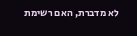לא מדברת, האם רשימת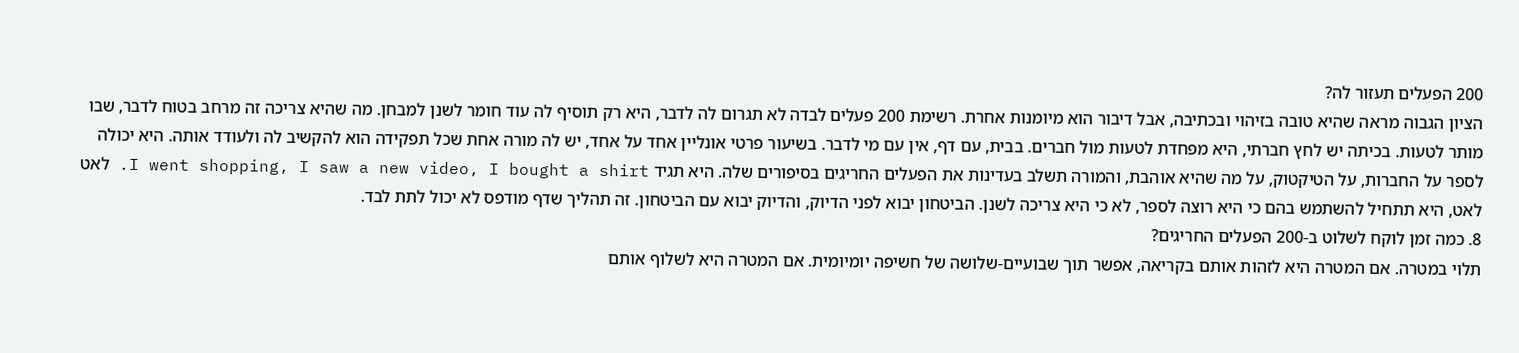200 הפעלים תעזור לה?
הציון הגבוה מראה שהיא טובה בזיהוי ובכתיבה, אבל דיבור הוא מיומנות אחרת. רשימת 200 פעלים לבדה לא תגרום לה לדבר, היא רק תוסיף לה עוד חומר לשנן למבחן. מה שהיא צריכה זה מרחב בטוח לדבר, שבו מותר לטעות. בכיתה יש לחץ חברתי, היא מפחדת לטעות מול חברים. בבית, עם דף, אין עם מי לדבר. בשיעור פרטי אונליין אחד על אחד, יש לה מורה אחת שכל תפקידה הוא להקשיב לה ולעודד אותה. היא יכולה לספר על החברות, על הטיקטוק, על מה שהיא אוהבת, והמורה תשלב בעדינות את הפעלים החריגים בסיפורים שלה. היא תגיד I went shopping, I saw a new video, I bought a shirt. לאט לאט, היא תתחיל להשתמש בהם כי היא רוצה לספר, לא כי היא צריכה לשנן. הביטחון יבוא לפני הדיוק, והדיוק יבוא עם הביטחון. זה תהליך שדף מודפס לא יכול לתת לבד.
8. כמה זמן לוקח לשלוט ב-200 הפעלים החריגים?
תלוי במטרה. אם המטרה היא לזהות אותם בקריאה, אפשר תוך שבועיים-שלושה של חשיפה יומיומית. אם המטרה היא לשלוף אותם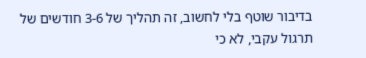בדיבור שוטף בלי לחשוב, זה תהליך של 3-6 חודשים של תרגול עקבי, לא כי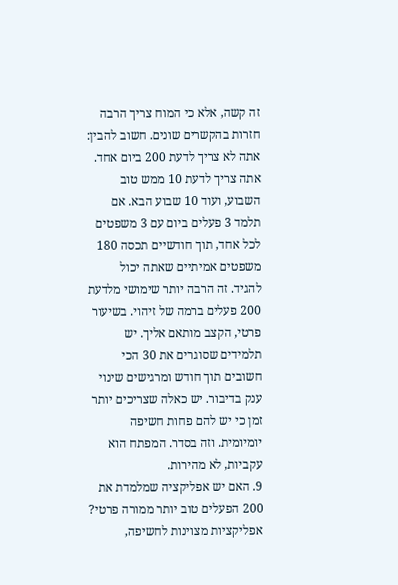זה קשה, אלא כי המוח צריך הרבה חזרות בהקשרים שונים. חשוב להבין: אתה לא צריך לדעת 200 ביום אחד. אתה צריך לדעת 10 ממש טוב השבוע, ועוד 10 שבוע הבא. אם תלמד 3 פעלים ביום עם 3 משפטים לכל אחד, תוך חודשיים תכסה 180 משפטים אמיתיים שאתה יכול להגיד. זה הרבה יותר שימושי מלדעת 200 פעלים ברמה של זיהוי. בשיעור פרטי, הקצב מותאם אליך. יש תלמידים שסוגרים את 30 הכי חשובים תוך חודש ומרגישים שינוי ענק בדיבור. יש כאלה שצריכים יותר זמן כי יש להם פחות חשיפה יומיומית. וזה בסדר. המפתח הוא עקביות, לא מהירות.
9. האם יש אפליקציה שמלמדת את 200 הפעלים טוב יותר ממורה פרטי?
אפליקציות מצוינות לחשיפה,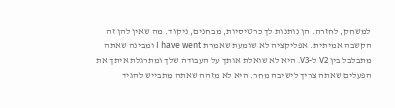למשחק, לחזרה. הן נותנות לך כרטיסיות, מבחנים, ניקוד. מה שאין להן זה הקשבה אמיתית. אפליקציה לא שומעת שאמרת I have went ומבינה שאתה מתבלבל בין V2 ל-V3. היא לא שואלת אותך על העבודה שלך ומתרגלת איתך את הפעלים שאתה צריך לישיבה מחר. היא לא מזהה שאתה מתבייש להגיד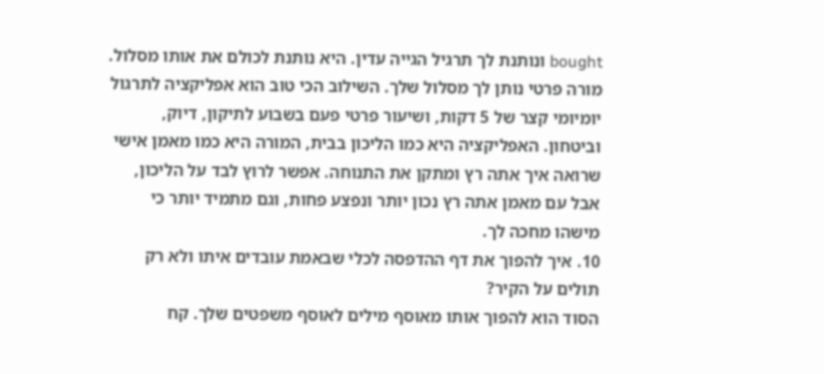bought ונותנת לך תרגיל הגייה עדין. היא נותנת לכולם את אותו מסלול. מורה פרטי נותן לך מסלול שלך. השילוב הכי טוב הוא אפליקציה לתרגול יומיומי קצר של 5 דקות, ושיעור פרטי פעם בשבוע לתיקון, דיוק, וביטחון. האפליקציה היא כמו הליכון בבית, המורה היא כמו מאמן אישי שרואה איך אתה רץ ומתקן את התנוחה. אפשר לרוץ לבד על הליכון, אבל עם מאמן אתה רץ נכון יותר ונפצע פחות, וגם מתמיד יותר כי מישהו מחכה לך.
10. איך להפוך את דף ההדפסה לכלי שבאמת עובדים איתו ולא רק תולים על הקיר?
הסוד הוא להפוך אותו מאוסף מילים לאוסף משפטים שלך. קח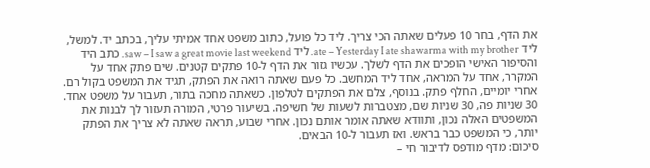את הדף, בחר 10 פעלים שאתה הכי צריך. ליד כל פועל, כתוב משפט אחד אמיתי עליך, בכתב יד. למשל, ליד ate – Yesterday I ate shawarma with my brother. ליד saw – I saw a great movie last weekend. כתב היד והסיפור האישי הופכים את הדף לשלך. עכשיו גזור את הדף ל-10 פתקים קטנים. שים פתק אחד על המקרר, אחד על המראה, אחד ליד המחשב. כל פעם שאתה רואה את הפתק, תגיד את המשפט בקול רם. אחרי יומיים, החלף פתק. בנוסף, צלם את הפתקים לטלפון. כשאתה מחכה בתור, תעבור על משפט אחד. 30 שניות פה, 30 שניות שם, מצטברות לשעות של חשיפה. בשיעור פרטי, המורה תעזור לך לבנות את המשפטים האלה נכון, ותוודא שאתה אומר אותם נכון. אחרי שבוע, תראה שאתה לא צריך את הפתק יותר, כי המשפט כבר בראש. ואז תעבור ל-10 הבאים.
סיכום: מדף מודפס לדיבור חי –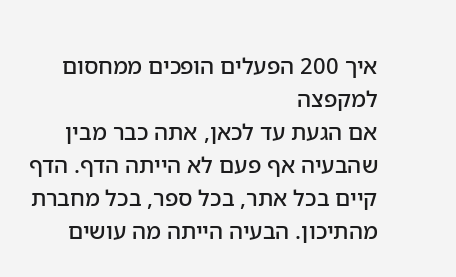איך 200 הפעלים הופכים ממחסום למקפצה
אם הגעת עד לכאן, אתה כבר מבין שהבעיה אף פעם לא הייתה הדף. הדף קיים בכל אתר, בכל ספר, בכל מחברת מהתיכון. הבעיה הייתה מה עושים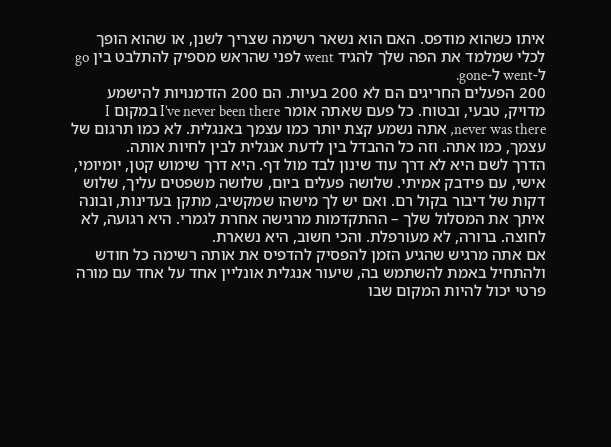איתו כשהוא מודפס. האם הוא נשאר רשימה שצריך לשנן, או שהוא הופך לכלי שמלמד את הפה שלך להגיד went לפני שהראש מספיק להתלבט בין go ל-went ל-gone.
200 הפעלים החריגים הם לא 200 בעיות. הם 200 הזדמנויות להישמע מדויק, טבעי, ובטוח. כל פעם שאתה אומר I’ve never been there במקום I never was there, אתה נשמע קצת יותר כמו עצמך באנגלית. לא כמו תרגום של עצמך, כמו אתה. וזה כל ההבדל בין לדעת אנגלית לבין לחיות אותה.
הדרך לשם היא לא דרך עוד שינון לבד מול דף. היא דרך שימוש קטן, יומיומי, אישי, עם פידבק אמיתי. שלושה פעלים ביום, שלושה משפטים עליך, שלוש דקות של דיבור בקול רם. ואם יש לך מישהו שמקשיב, מתקן בעדינות, ובונה איתך את המסלול שלך – ההתקדמות מרגישה אחרת לגמרי. היא רגועה, לא לחוצה. ברורה, לא מעורפלת. והכי חשוב, היא נשארת.
אם אתה מרגיש שהגיע הזמן להפסיק להדפיס את אותה רשימה כל חודש ולהתחיל באמת להשתמש בה, שיעור אנגלית אונליין אחד על אחד עם מורה פרטי יכול להיות המקום שבו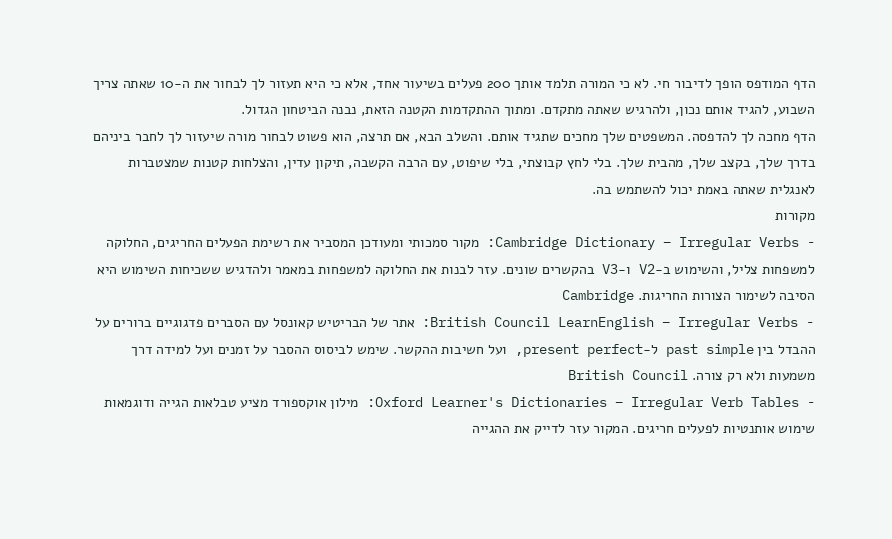הדף המודפס הופך לדיבור חי. לא כי המורה תלמד אותך 200 פעלים בשיעור אחד, אלא כי היא תעזור לך לבחור את ה-10 שאתה צריך השבוע, להגיד אותם נכון, ולהרגיש שאתה מתקדם. ומתוך ההתקדמות הקטנה הזאת, נבנה הביטחון הגדול.
הדף מחכה לך להדפסה. המשפטים שלך מחכים שתגיד אותם. והשלב הבא, אם תרצה, הוא פשוט לבחור מורה שיעזור לך לחבר ביניהם בדרך שלך, בקצב שלך, מהבית שלך. בלי לחץ קבוצתי, בלי שיפוט, עם הרבה הקשבה, תיקון עדין, והצלחות קטנות שמצטברות לאנגלית שאתה באמת יכול להשתמש בה.
מקורות
- Cambridge Dictionary – Irregular Verbs: מקור סמכותי ומעודכן המסביר את רשימת הפעלים החריגים, החלוקה למשפחות צליל, והשימוש ב-V2 ו-V3 בהקשרים שונים. עזר לבנות את החלוקה למשפחות במאמר ולהדגיש ששכיחות השימוש היא הסיבה לשימור הצורות החריגות. Cambridge
- British Council LearnEnglish – Irregular Verbs: אתר של הבריטיש קאונסל עם הסברים פדגוגיים ברורים על ההבדל בין past simple ל-present perfect, ועל חשיבות ההקשר. שימש לביסוס ההסבר על זמנים ועל למידה דרך משמעות ולא רק צורה. British Council
- Oxford Learner's Dictionaries – Irregular Verb Tables: מילון אוקספורד מציע טבלאות הגייה ודוגמאות שימוש אותנטיות לפעלים חריגים. המקור עזר לדייק את ההגייה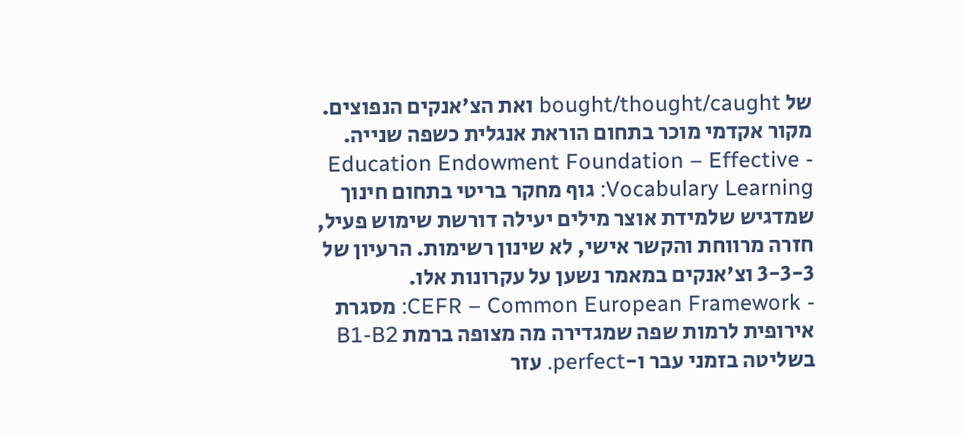של bought/thought/caught ואת הצ'אנקים הנפוצים. מקור אקדמי מוכר בתחום הוראת אנגלית כשפה שנייה.
- Education Endowment Foundation – Effective Vocabulary Learning: גוף מחקר בריטי בתחום חינוך שמדגיש שלמידת אוצר מילים יעילה דורשת שימוש פעיל, חזרה מרווחת והקשר אישי, לא שינון רשימות. הרעיון של 3-3-3 וצ'אנקים במאמר נשען על עקרונות אלו.
- CEFR – Common European Framework: מסגרת אירופית לרמות שפה שמגדירה מה מצופה ברמת B1-B2 בשליטה בזמני עבר ו-perfect. עזר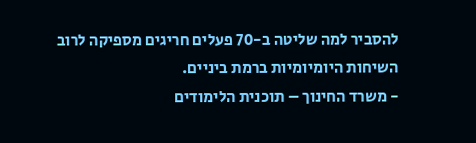להסביר למה שליטה ב-70 פעלים חריגים מספיקה לרוב השיחות היומיומיות ברמת ביניים.
- משרד החינוך – תוכנית הלימודים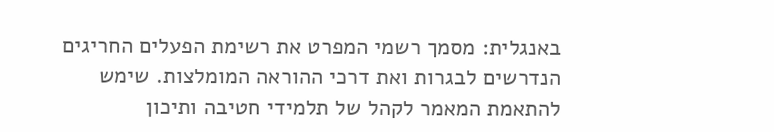באנגלית: מסמך רשמי המפרט את רשימת הפעלים החריגים הנדרשים לבגרות ואת דרכי ההוראה המומלצות. שימש להתאמת המאמר לקהל של תלמידי חטיבה ותיכון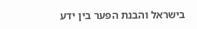בישראל והבנת הפער בין ידע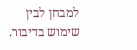למבחן לבין שימוש בדיבור.